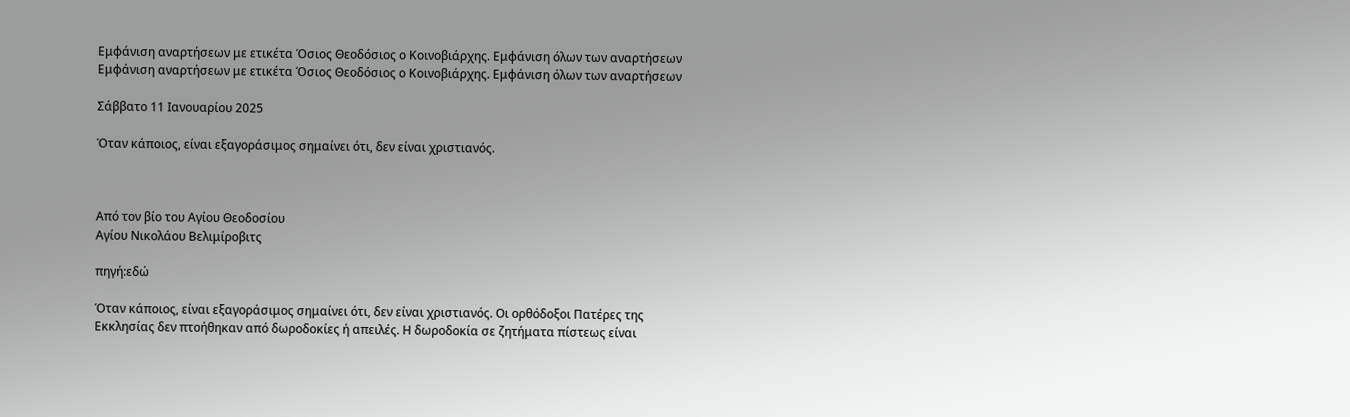Εμφάνιση αναρτήσεων με ετικέτα Όσιος Θεοδόσιος ο Κοινοβιάρχης. Εμφάνιση όλων των αναρτήσεων
Εμφάνιση αναρτήσεων με ετικέτα Όσιος Θεοδόσιος ο Κοινοβιάρχης. Εμφάνιση όλων των αναρτήσεων

Σάββατο 11 Ιανουαρίου 2025

Όταν κάποιος, είναι εξαγοράσιμος σημαίνει ότι, δεν είναι χριστιανός.



Από τον βίο του Αγίου Θεοδοσίου
Αγίου Νικολάου Βελιμίροβιτς

πηγή:εδώ

Όταν κάποιος, είναι εξαγοράσιμος σημαίνει ότι, δεν είναι χριστιανός. Οι ορθόδοξοι Πατέρες της Εκκλησίας δεν πτοήθηκαν από δωροδοκίες ή απειλές. Η δωροδοκία σε ζητήματα πίστεως είναι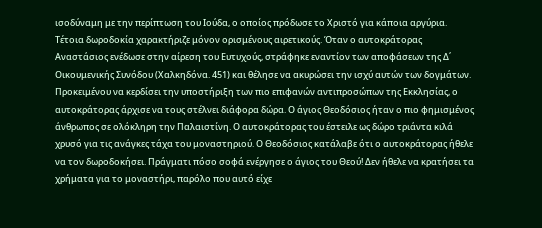ισοδύναμη με την περίπτωση του Ιούδα, ο οποίος πρόδωσε το Χριστό για κάποια αργύρια. Τέτοια δωροδοκία χαρακτήριζε μόνον ορισμένους αιρετικούς. Όταν ο αυτοκράτορας Αναστάσιος ενέδωσε στην αίρεση του Ευτυχούς, στράφηκε εναντίον των αποφάσεων της Δ΄ Οικουμενικής Συνόδου (Χαλκηδόνα. 451) και θέλησε να ακυρώσει την ισχύ αυτών των δογμάτων. Προκειμένου να κερδίσει την υποστήριξη των πιο επιφανών αντιπροσώπων της Εκκλησίας, ο αυτοκράτορας άρχισε να τους στέλνει διάφορα δώρα. Ο άγιος Θεοδόσιος ήταν ο πιο φημισμένος άνθρωπος σε ολόκληρη την Παλαιστίνη. Ο αυτοκράτορας του έστειλε ως δώρο τριάντα κιλά χρυσό για τις ανάγκες τάχα του μοναστηριού. Ο Θεοδόσιος κατάλαβε ότι ο αυτοκράτορας ήθελε να τον δωροδοκήσει. Πράγματι πόσο σοφά ενέργησε ο άγιος του Θεού! Δεν ήθελε να κρατήσει τα χρήματα για το μοναστήρι, παρόλο που αυτό είχε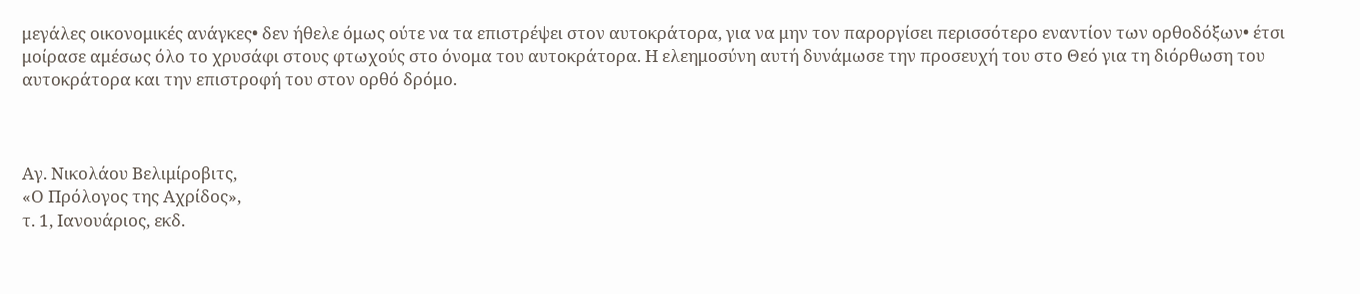μεγάλες οικονομικές ανάγκες• δεν ήθελε όμως ούτε να τα επιστρέψει στον αυτοκράτορα, για να μην τον παροργίσει περισσότερο εναντίον των ορθοδόξων• έτσι μοίρασε αμέσως όλο το χρυσάφι στους φτωχούς στο όνομα του αυτοκράτορα. Η ελεημοσύνη αυτή δυνάμωσε την προσευχή του στο Θεό για τη διόρθωση του αυτοκράτορα και την επιστροφή του στον ορθό δρόμο.



Αγ. Νικολάου Βελιμίροβιτς,
«Ο Πρόλογος της Αχρίδος»,
τ. 1, Ιανουάριος, εκδ.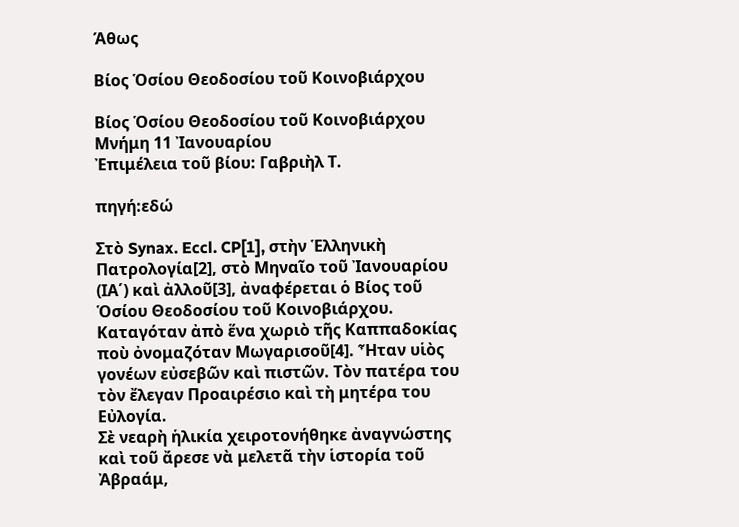Άθως

Βίος Ὁσίου Θεοδοσίου τοῦ Κοινοβιάρχου

Βίος Ὁσίου Θεοδοσίου τοῦ Κοινοβιάρχου
Μνήμη 11 Ἰανουαρίου
Ἐπιμέλεια τοῦ βίου: Γαβριὴλ Τ.

πηγή:εδώ

Στὸ Synax. Eccl. CP[1], στὴν Ἑλληνικὴ Πατρολογία[2], στὸ Μηναῖο τοῦ Ἰανουαρίου (ΙΑ΄) καὶ ἀλλοῦ[3], ἀναφέρεται ὁ Βίος τοῦ Ὁσίου Θεοδοσίου τοῦ Κοινοβιάρχου.
Καταγόταν ἀπὸ ἕνα χωριὸ τῆς Καππαδοκίας ποὺ ὀνομαζόταν Μωγαρισοῦ[4]. Ἦταν υἱὸς γονέων εὐσεβῶν καὶ πιστῶν. Τὸν πατέρα του τὸν ἔλεγαν Προαιρέσιο καὶ τὴ μητέρα του Εὐλογία.
Σὲ νεαρὴ ἡλικία χειροτονήθηκε ἀναγνώστης καὶ τοῦ ἄρεσε νὰ μελετᾶ τὴν ἱστορία τοῦ Ἀβραάμ,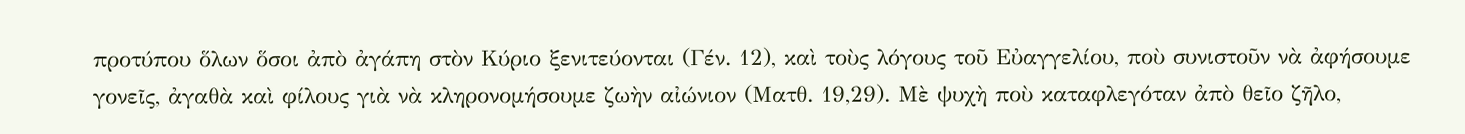προτύπου ὅλων ὅσοι ἀπὸ ἀγάπη στὸν Κύριο ξενιτεύονται (Γέν. 12), καὶ τοὺς λόγους τοῦ Εὐαγγελίου, ποὺ συνιστοῦν νὰ ἀφήσουμε γονεῖς, ἀγαθὰ καὶ φίλους γιὰ νὰ κληρονομήσουμε ζωὴν αἰώνιον (Ματθ. 19,29). Μὲ ψυχὴ ποὺ καταφλεγόταν ἀπὸ θεῖο ζῆλο,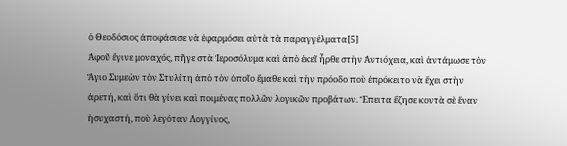ὁ Θεοδόσιος ἀποφάσισε νὰ ἐφαρμόσει αὐτὰ τὰ παραγγέλματα[5]
Ἀφοῦ ἔγινε μοναχός, πῆγε στὰ Ἱεροσόλυμα καὶ ἀπὸ ἐκεῖ ἦρθε στὴν Ἀντιόχεια, καὶ ἀντάμωσε τὸν Ἅγιο Συμεὼν τὸν Στυλίτη ἀπὸ τὸν ὁποῖο ἔμαθε καὶ τὴν πρόοδο ποὺ ἐπρόκειτο νὰ ἔχει στὴν ἀρετή, καὶ ὅτι θὰ γίνει καὶ ποιμένας πολλῶν λογικῶν προβάτων. Ἔπειτα ἔζησε κοντὰ σὲ ἕναν ἡσυχαστή, ποὺ λεγόταν Λογγίνος,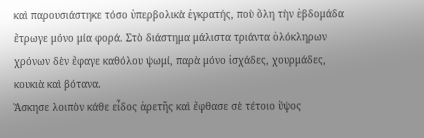καὶ παρουσιάστηκε τόσο ὑπερβολικὰ ἐγκρατής, ποὺ ὅλη τὴν ἑβδομάδα ἔτρωγε μόνο μία φορά. Στὸ διάστημα μάλιστα τριάντα ὁλόκληρων χρόνων δὲν ἔφαγε καθόλου ψωμί, παρὰ μόνο ἰσχάδες, χουρμάδες, κουκιὰ καὶ βότανα.
Ἄσκησε λοιπὸν κάθε εἶδος ἀρετῆς καὶ ἔφθασε σὲ τέτοιο ὕψος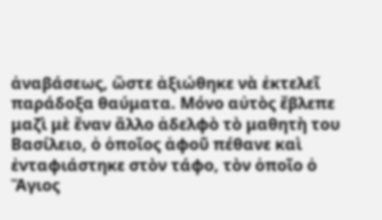ἀναβάσεως, ὥστε ἀξιώθηκε νὰ ἐκτελεῖ παράδοξα θαύματα. Μόνο αὐτὸς ἔβλεπε μαζὶ μὲ ἕναν ἄλλο ἀδελφὸ τὸ μαθητὴ του Βασίλειο, ὁ ὁποῖος ἀφοῦ πέθανε καὶ ἐνταφιάστηκε στὸν τάφο, τὸν ὁποῖο ὁ Ἅγιος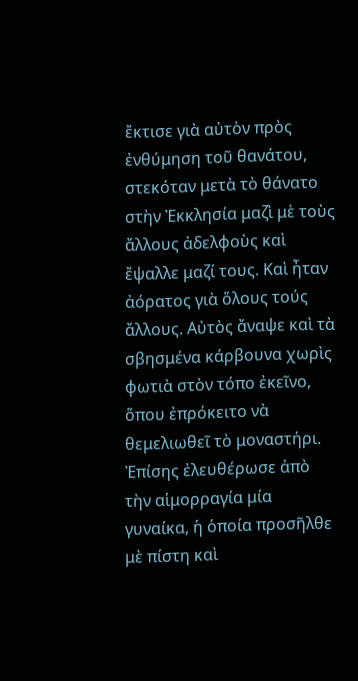ἔκτισε γιὰ αὐτὸν πρὸς ἐνθύμηση τοῦ θανάτου, στεκόταν μετὰ τὸ θάνατο στὴν Ἐκκλησία μαζὶ μὲ τοὺς ἄλλους ἀδελφοὺς καὶ ἔψαλλε μαζί τους. Καὶ ἦταν ἀόρατος γιὰ ὅλους τούς ἄλλους. Αὐτὸς ἄναψε καὶ τὰ σβησμένα κάρβουνα χωρὶς φωτιὰ στὸν τόπο ἐκεῖνο, ὅπου ἐπρόκειτο νὰ θεμελιωθεῖ τὸ μοναστήρι. Ἐπίσης ἐλευθέρωσε ἀπὸ τὴν αἱμορραγία μία γυναίκα, ἡ ὁποία προσῆλθε μὲ πίστη καὶ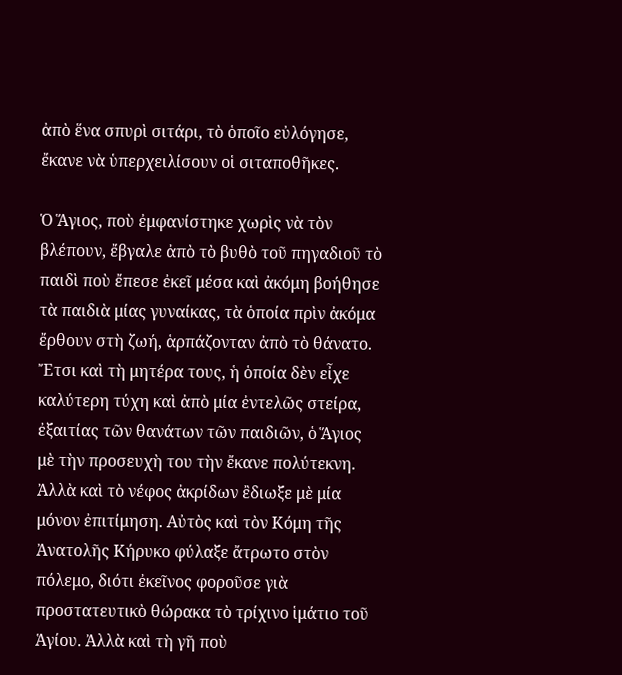ἀπὸ ἕνα σπυρὶ σιτάρι, τὸ ὁποῖο εὐλόγησε, ἔκανε νὰ ὑπερχειλίσουν οἱ σιταποθῆκες.

Ὁ Ἅγιος, ποὺ ἐμφανίστηκε χωρὶς νὰ τὸν βλέπουν, ἔβγαλε ἀπὸ τὸ βυθὸ τοῦ πηγαδιοῦ τὸ παιδὶ ποὺ ἔπεσε ἐκεῖ μέσα καὶ ἀκόμη βοήθησε τὰ παιδιὰ μίας γυναίκας, τὰ ὁποία πρὶν ἀκόμα ἔρθουν στὴ ζωή, ἁρπάζονταν ἀπὸ τὸ θάνατο. Ἔτσι καὶ τὴ μητέρα τους, ἡ ὁποία δὲν εἶχε καλύτερη τύχη καὶ ἀπὸ μία ἐντελῶς στείρα, ἐξαιτίας τῶν θανάτων τῶν παιδιῶν, ὁ Ἅγιος μὲ τὴν προσευχὴ του τὴν ἔκανε πολύτεκνη. Ἀλλὰ καὶ τὸ νέφος ἀκρίδων ἒδιωξε μὲ μία μόνον ἐπιτίμηση. Αὐτὸς καὶ τὸν Κόμη τῆς Ἀνατολῆς Κήρυκο φύλαξε ἄτρωτο στὸν πόλεμο, διότι ἐκεῖνος φοροῦσε γιὰ προστατευτικὸ θώρακα τὸ τρίχινο ἱμάτιο τοῦ Ἁγίου. Ἀλλὰ καὶ τὴ γῆ ποὺ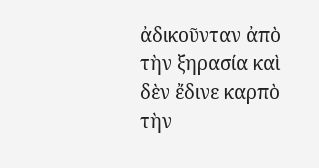ἀδικοῦνταν ἀπὸ τὴν ξηρασία καὶ δὲν ἔδινε καρπὸ τὴν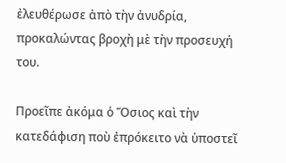ἐλευθέρωσε ἀπὸ τὴν ἀνυδρία, προκαλώντας βροχὴ μὲ τὴν προσευχή του.

Προεῖπε ἀκόμα ὁ Ὅσιος καὶ τὴν κατεδάφιση ποὺ ἐπρόκειτο νὰ ὑποστεῖ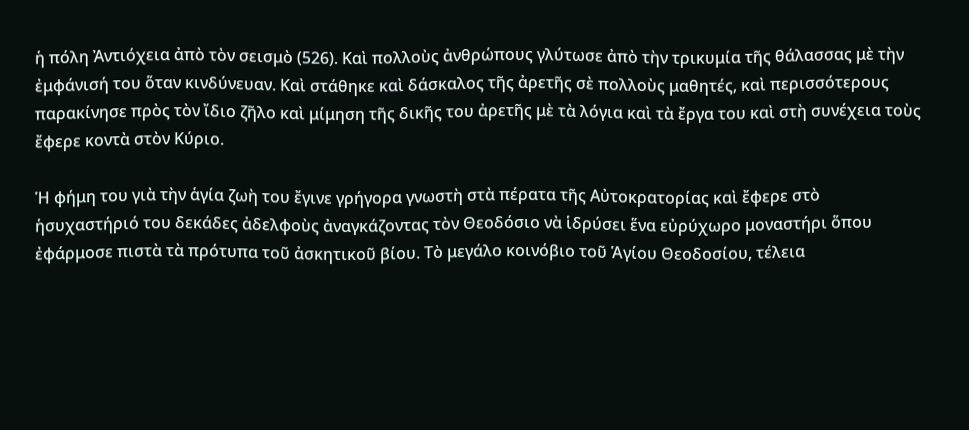ἡ πόλη Ἀντιόχεια ἀπὸ τὸν σεισμὸ (526). Καὶ πολλοὺς ἀνθρώπους γλύτωσε ἀπὸ τὴν τρικυμία τῆς θάλασσας μὲ τὴν ἐμφάνισή του ὅταν κινδύνευαν. Καὶ στάθηκε καὶ δάσκαλος τῆς ἀρετῆς σὲ πολλοὺς μαθητές, καὶ περισσότερους παρακίνησε πρὸς τὸν ἴδιο ζῆλο καὶ μίμηση τῆς δικῆς του ἀρετῆς μὲ τὰ λόγια καὶ τὰ ἔργα του καὶ στὴ συνέχεια τοὺς ἔφερε κοντὰ στὸν Κύριο.

Ἡ φήμη του γιὰ τὴν ἁγία ζωὴ του ἔγινε γρήγορα γνωστὴ στὰ πέρατα τῆς Αὐτοκρατορίας καὶ ἔφερε στὸ ἡσυχαστήριό του δεκάδες ἀδελφοὺς ἀναγκάζοντας τὸν Θεοδόσιο νὰ ἱδρύσει ἕνα εὐρύχωρο μοναστήρι ὅπου ἐφάρμοσε πιστὰ τὰ πρότυπα τοῦ ἀσκητικοῦ βίου. Τὸ μεγάλο κοινόβιο τοῦ Ἁγίου Θεοδοσίου, τέλεια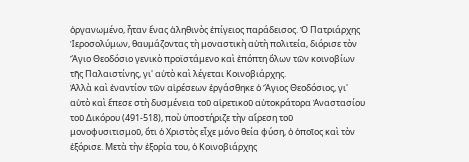ὀργανωμένο, ἦταν ἕνας ἀληθινὸς ἐπίγειος παράδεισος. Ὁ Πατριάρχης Ἱεροσολύμων, θαυμάζοντας τὴ μοναστικὴ αὐτὴ πολιτεία, διόρισε τὸν Ἅγιο Θεοδόσιο γενικὸ προϊστάμενο καὶ ἐπόπτη ὅλων τῶν κοινοβίων τῆς Παλαιστίνης, γι' αὐτὸ καὶ λέγεται Κοινοβιάρχης.
Ἀλλὰ καὶ ἐναντίον τῶν αἱρέσεων ἐργάσθηκε ὁ Ἅγιος Θεοδόσιος, γι' αὐτὸ καὶ ἔπεσε στὴ δυσμένεια τοῦ αἱρετικοῦ αὐτοκράτορα Ἀναστασίου τοῦ Δικόρου (491-518), ποὺ ὑποστήριζε τὴν αἵρεση τοῦ μονοφυσιτισμοῦ, ὅτι ὁ Χριστὸς εἶχε μόνο θεία φύση, ὁ ὁποῖος καὶ τὸν ἐξόρισε. Μετὰ τὴν ἐξορία του, ὁ Κοινοβιάρχης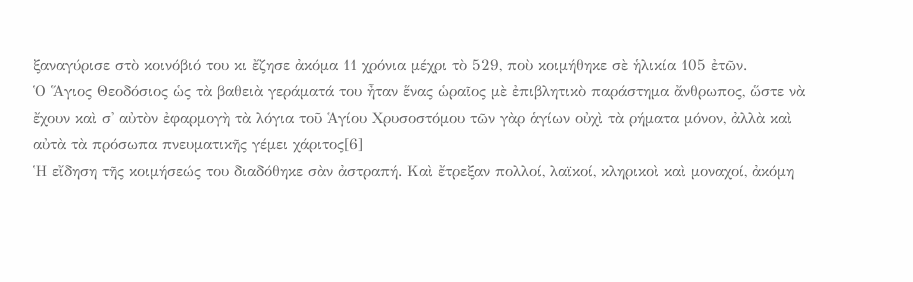ξαναγύρισε στὸ κοινόβιό του κι ἔζησε ἀκόμα 11 χρόνια μέχρι τὸ 529, ποὺ κοιμήθηκε σὲ ἡλικία 105 ἐτῶν.
Ὁ Ἅγιος Θεοδόσιος ὡς τὰ βαθειὰ γεράματά του ἦταν ἕνας ὡραῖος μὲ ἐπιβλητικὸ παράστημα ἄνθρωπος, ὥστε νὰ ἔχουν καὶ σ' αὐτὸν ἐφαρμογὴ τὰ λόγια τοῦ Ἁγίου Χρυσοστόμου τῶν γὰρ ἁγίων οὐχὶ τὰ ρήματα μόνον, ἀλλὰ καὶ αὐτὰ τὰ πρόσωπα πνευματικῆς γέμει χάριτος[6]
Ἡ εἴδηση τῆς κοιμήσεώς του διαδόθηκε σὰν ἀστραπή. Καὶ ἔτρεξαν πολλοί, λαϊκοί, κληρικοὶ καὶ μοναχοί, ἀκόμη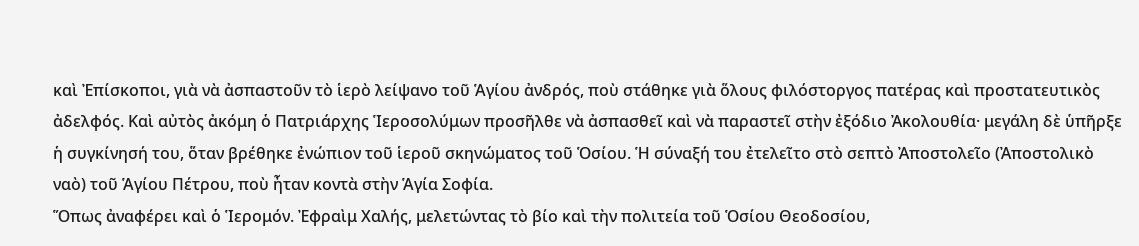καὶ Ἐπίσκοποι, γιὰ νὰ ἀσπαστοῦν τὸ ἱερὸ λείψανο τοῦ Ἁγίου ἀνδρός, ποὺ στάθηκε γιὰ ὅλους φιλόστοργος πατέρας καὶ προστατευτικὸς ἀδελφός. Καὶ αὐτὸς ἀκόμη ὁ Πατριάρχης Ἱεροσολύμων προσῆλθε νὰ ἀσπασθεῖ καὶ νὰ παραστεῖ στὴν ἐξόδιο Ἀκολουθία· μεγάλη δὲ ὑπῆρξε ἡ συγκίνησή του, ὅταν βρέθηκε ἐνώπιον τοῦ ἱεροῦ σκηνώματος τοῦ Ὁσίου. Ἡ σύναξή του ἐτελεῖτο στὸ σεπτὸ Ἀποστολεῖο (Ἀποστολικὸ ναὸ) τοῦ Ἁγίου Πέτρου, ποὺ ἦταν κοντὰ στὴν Ἁγία Σοφία.
Ὅπως ἀναφέρει καὶ ὁ Ἱερομόν. Ἐφραὶμ Χαλής, μελετώντας τὸ βίο καὶ τὴν πολιτεία τοῦ Ὁσίου Θεοδοσίου,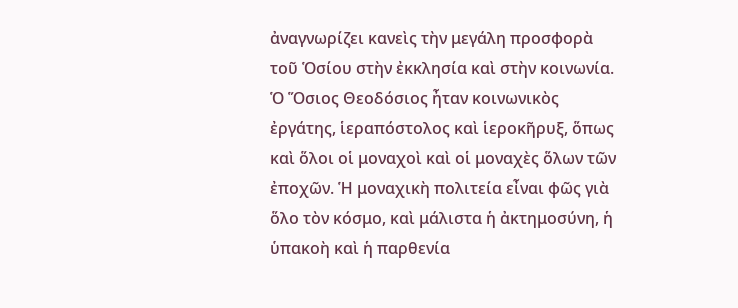ἀναγνωρίζει κανεὶς τὴν μεγάλη προσφορὰ τοῦ Ὁσίου στὴν ἐκκλησία καὶ στὴν κοινωνία. Ὁ Ὅσιος Θεοδόσιος ἦταν κοινωνικὸς ἐργάτης, ἱεραπόστολος καὶ ἱεροκῆρυξ, ὅπως καὶ ὅλοι οἱ μοναχοὶ καὶ οἱ μοναχὲς ὅλων τῶν ἐποχῶν. Ἡ μοναχικὴ πολιτεία εἶναι φῶς γιὰ ὅλο τὸν κόσμο, καὶ μάλιστα ἡ ἀκτημοσύνη, ἡ ὑπακοὴ καὶ ἡ παρθενία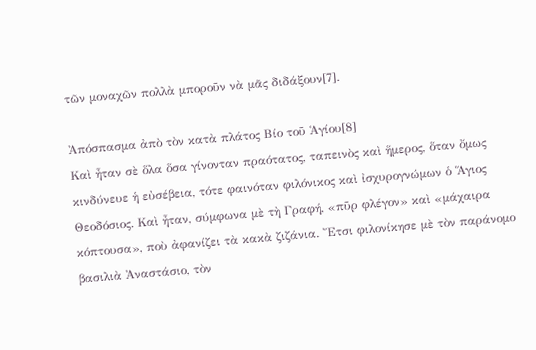τῶν μοναχῶν πολλὰ μποροῦν νὰ μᾶς διδάξουν[7].

Ἀπόσπασμα ἀπὸ τὸν κατὰ πλάτος Βίο τοῦ Ἁγίου[8]
Καὶ ἦταν σὲ ὅλα ὅσα γίνονταν πραότατος, ταπεινὸς καὶ ἥμερος, ὅταν ὄμως κινδύνευε ἡ εὐσέβεια, τότε φαινόταν φιλόνικος καὶ ἰσχυρογνώμων ὁ Ἅγιος Θεοδόσιος. Καὶ ἦταν, σύμφωνα μὲ τὴ Γραφή, «πῦρ φλέγον» καὶ «μάχαιρα κόπτουσα», ποὺ ἀφανίζει τὰ κακὰ ζιζάνια. Ἔτσι φιλονίκησε μὲ τὸν παράνομο βασιλιὰ Ἀναστάσιο, τὸν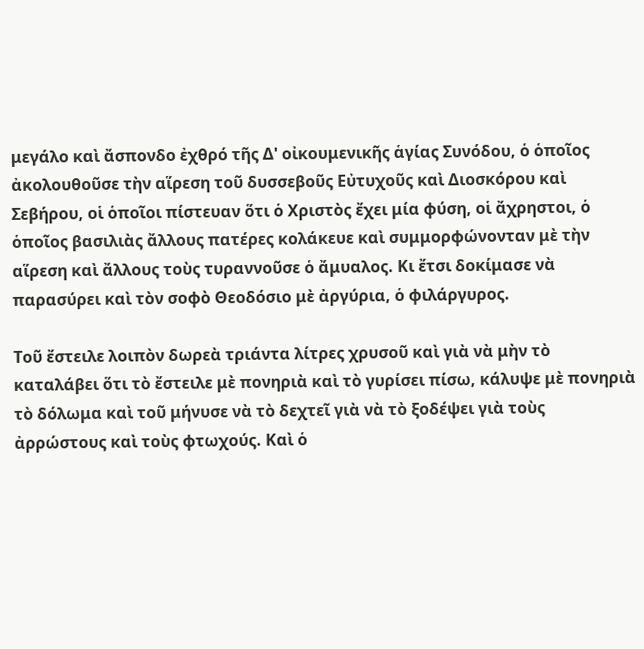μεγάλο καὶ ἄσπονδο ἐχθρό τῆς Δ' οἰκουμενικῆς ἁγίας Συνόδου, ὁ ὁποῖος ἀκολουθοῦσε τὴν αἵρεση τοῦ δυσσεβοῦς Εὐτυχοῦς καὶ Διοσκόρου καὶ Σεβήρου, οἱ ὁποῖοι πίστευαν ὅτι ὁ Χριστὸς ἔχει μία φύση, οἱ ἄχρηστοι, ὁ ὁποῖος βασιλιὰς ἄλλους πατέρες κολάκευε καὶ συμμορφώνονταν μὲ τὴν αἵρεση καὶ ἄλλους τοὺς τυραννοῦσε ὁ ἄμυαλος. Κι ἔτσι δοκίμασε νὰ παρασύρει καὶ τὸν σοφὸ Θεοδόσιο μὲ ἀργύρια, ὁ φιλάργυρος.

Τοῦ ἔστειλε λοιπὸν δωρεὰ τριάντα λίτρες χρυσοῦ καὶ γιὰ νὰ μὴν τὸ καταλάβει ὅτι τὸ ἔστειλε μὲ πονηριὰ καὶ τὸ γυρίσει πίσω, κάλυψε μὲ πονηριὰ τὸ δόλωμα καὶ τοῦ μήνυσε νὰ τὸ δεχτεῖ γιὰ νὰ τὸ ξοδέψει γιὰ τοὺς ἀρρώστους καὶ τοὺς φτωχούς. Καὶ ὁ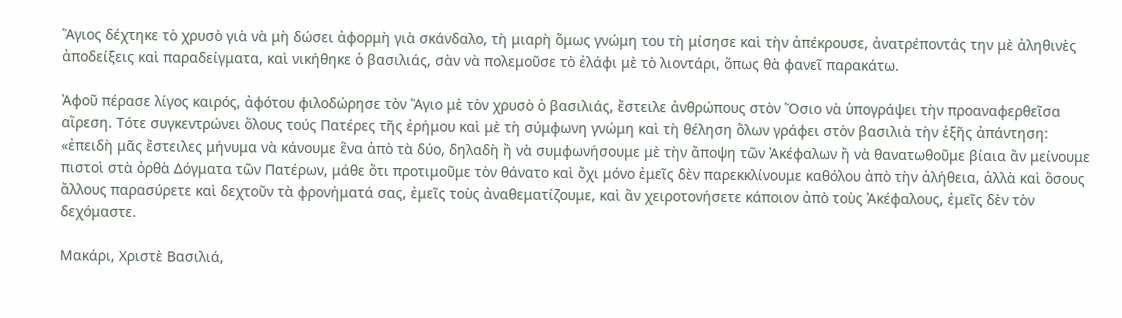Ἅγιος δέχτηκε τὸ χρυσὸ γιὰ νὰ μὴ δώσει ἀφορμὴ γιὰ σκάνδαλο, τὴ μιαρὴ ὅμως γνώμη του τὴ μίσησε καὶ τὴν ἀπέκρουσε, ἀνατρέποντάς την μὲ ἀληθινὲς ἀποδείξεις καὶ παραδείγματα, καὶ νικήθηκε ὁ βασιλιάς, σὰν νὰ πολεμοῦσε τὸ ἐλάφι μὲ τὸ λιοντάρι, ὅπως θὰ φανεῖ παρακάτω.

Ἀφοῦ πέρασε λίγος καιρός, ἀφότου φιλοδώρησε τὸν Ἅγιο μὲ τὸν χρυσὸ ὁ βασιλιάς, ἔστειλε ἀνθρώπους στὸν Ὅσιο νὰ ὑπογράψει τὴν προαναφερθεῖσα αἵρεση. Τότε συγκεντρώνει ὅλους τούς Πατέρες τῆς ἐρήμου καὶ μὲ τὴ σύμφωνη γνώμη καὶ τὴ θέληση ὅλων γράφει στὸν βασιλιὰ τὴν ἑξῆς ἀπάντηση:
«ἐπειδὴ μᾶς ἔστειλες μήνυμα νὰ κάνουμε ἕνα ἀπὸ τὰ δύο, δηλαδὴ ἢ νὰ συμφωνήσουμε μὲ τὴν ἄποψη τῶν Ἀκέφαλων ἢ νὰ θανατωθοῦμε βίαια ἂν μείνουμε πιστοὶ στὰ ὀρθὰ Δόγματα τῶν Πατέρων, μάθε ὅτι προτιμοῦμε τὸν θάνατο καὶ ὄχι μόνο ἐμεῖς δὲν παρεκκλίνουμε καθόλου ἀπὸ τὴν ἀλήθεια, ἀλλὰ καὶ ὅσους ἄλλους παρασύρετε καὶ δεχτοῦν τὰ φρονήματά σας, ἐμεῖς τοὺς ἀναθεματίζουμε, καὶ ἂν χειροτονήσετε κάποιον ἀπὸ τοὺς Ἀκέφαλους, ἐμεῖς δὲν τὸν δεχόμαστε.

Μακάρι, Χριστὲ Βασιλιά,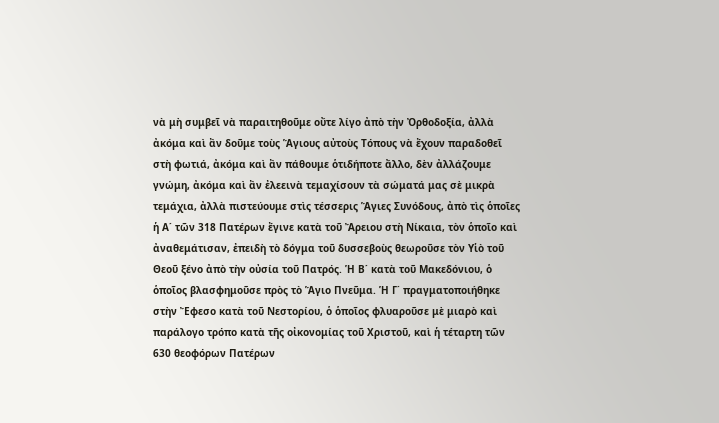νὰ μὴ συμβεῖ νὰ παραιτηθοῦμε οὔτε λίγο ἀπὸ τὴν Ὀρθοδοξία, ἀλλὰ ἀκόμα καὶ ἂν δοῦμε τοὺς Ἅγιους αὐτοὺς Τόπους νὰ ἔχουν παραδοθεῖ στὴ φωτιά, ἀκόμα καὶ ἂν πάθουμε ὁτιδήποτε ἄλλο, δὲν ἀλλάζουμε γνώμη, ἀκόμα καὶ ἂν ἐλεεινὰ τεμαχίσουν τὰ σώματά μας σὲ μικρὰ τεμάχια, ἀλλὰ πιστεύουμε στὶς τέσσερις Ἅγιες Συνόδους, ἀπὸ τὶς ὁποῖες ἡ Α΄ τῶν 318 Πατέρων ἔγινε κατὰ τοῦ Ἄρειου στὴ Νίκαια, τὸν ὁποῖο καὶ ἀναθεμάτισαν, ἐπειδὴ τὸ δόγμα τοῦ δυσσεβοὺς θεωροῦσε τὸν Υἱὸ τοῦ Θεοῦ ξένο ἀπὸ τὴν οὐσία τοῦ Πατρός. Ἡ Β΄ κατὰ τοῦ Μακεδόνιου, ὁ ὁποῖος βλασφημοῦσε πρὸς τὸ Ἅγιο Πνεῦμα. Ἡ Γ΄ πραγματοποιήθηκε στὴν Ἔφεσο κατὰ τοῦ Νεστορίου, ὁ ὁποῖος φλυαροῦσε μὲ μιαρὸ καὶ παράλογο τρόπο κατὰ τῆς οἰκονομίας τοῦ Χριστοῦ, καὶ ἡ τέταρτη τῶν 630 θεοφόρων Πατέρων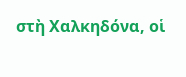στὴ Χαλκηδόνα, οἱ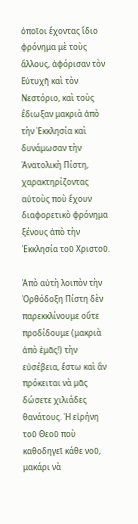ὁποῖοι ἔχοντας ἴδιο φρόνημα μὲ τοὺς ἄλλους, ἀφόρισαν τὸν Εὐτυχῆ καὶ τὸν Νεστόριο, καὶ τοὺς ἒδιωξαν μακριὰ ἀπὸ τὴν Ἐκκλησία καὶ δυνάμωσαν τὴν Ἀνατολικὴ Πίστη, χαρακτηρίζοντας αὐτοὺς ποὺ ἔχουν διαφορετικὸ φρόνημα ξένους ἀπὸ τὴν Ἐκκλησία τοῦ Χριστοῦ.

Ἀπὸ αὐτὴ λοιπὸν τὴν Ὀρθόδοξη Πίστη δὲν παρεκκλίνουμε οὔτε προδίδουμε (μακριὰ ἀπὸ ἐμᾶς!) τὴν εὐσέβεια, ἔστω καὶ ἂν πρόκειται νὰ μᾶς δώσετε χιλιάδες θανάτους. Ἡ εἰρήνη τοῦ Θεοῦ ποὺ καθοδηγεῖ κάθε νοῦ, μακάρι νὰ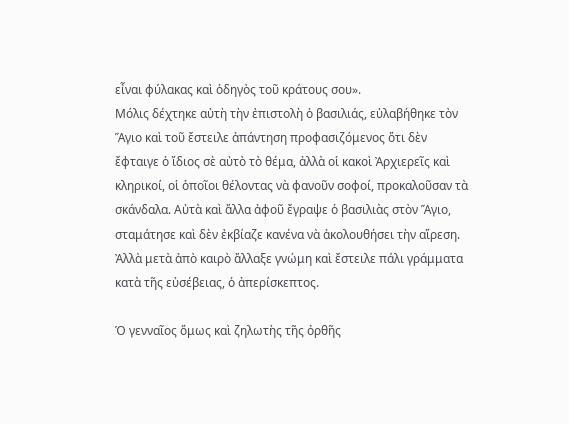εἶναι φύλακας καὶ ὁδηγὸς τοῦ κράτους σου».
Μόλις δέχτηκε αὐτὴ τὴν ἐπιστολὴ ὁ βασιλιάς, εὐλαβήθηκε τὸν Ἅγιο καὶ τοῦ ἔστειλε ἀπάντηση προφασιζόμενος ὅτι δὲν ἔφταιγε ὁ ἴδιος σὲ αὐτὸ τὸ θέμα, ἀλλὰ οἱ κακοὶ Ἀρχιερεῖς καὶ κληρικοί, οἱ ὁποῖοι θέλοντας νὰ φανοῦν σοφοί, προκαλοῦσαν τὰ σκάνδαλα. Αὐτὰ καὶ ἄλλα ἀφοῦ ἔγραψε ὁ βασιλιὰς στὸν Ἅγιο, σταμάτησε καὶ δὲν ἐκβίαζε κανένα νὰ ἀκολουθήσει τὴν αἵρεση. Ἀλλὰ μετὰ ἀπὸ καιρὸ ἄλλαξε γνώμη καὶ ἔστειλε πάλι γράμματα κατὰ τῆς εὐσέβειας, ὁ ἀπερίσκεπτος.

Ὁ γενναῖος ὅμως καὶ ζηλωτὴς τῆς ὀρθῆς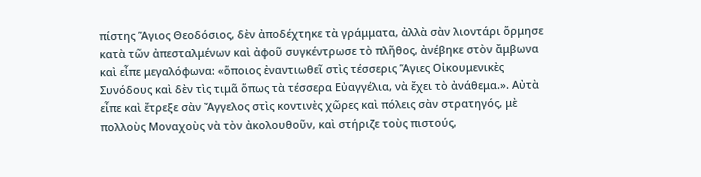πίστης Ἅγιος Θεοδόσιος, δὲν ἀποδέχτηκε τὰ γράμματα, ἀλλὰ σὰν λιοντάρι ὅρμησε κατὰ τῶν ἀπεσταλμένων καὶ ἀφοῦ συγκέντρωσε τὸ πλῆθος, ἀνέβηκε στὸν ἄμβωνα καὶ εἶπε μεγαλόφωνα: «ὅποιος ἐναντιωθεῖ στὶς τέσσερις Ἅγιες Οἰκουμενικὲς Συνόδους καὶ δὲν τὶς τιμᾶ ὅπως τὰ τέσσερα Εὐαγγέλια, νὰ ἔχει τὸ ἀνάθεμα.». Αὐτὰ εἶπε καὶ ἔτρεξε σὰν Ἄγγελος στὶς κοντινὲς χῶρες καὶ πόλεις σὰν στρατηγός, μὲ πολλοὺς Μοναχοὺς νὰ τὸν ἀκολουθοῦν, καὶ στήριζε τοὺς πιστούς,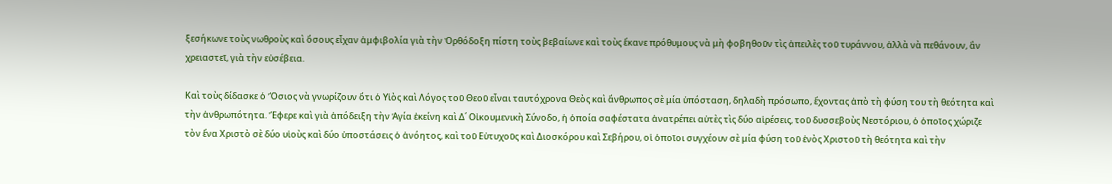ξεσήκωνε τοὺς νωθροὺς καὶ ὅσους εἶχαν ἀμφιβολία γιὰ τὴν Ὀρθόδοξη πίστη τοὺς βεβαίωνε καὶ τοὺς ἔκανε πρόθυμους νὰ μὴ φοβηθοῦν τὶς ἀπειλὲς τοῦ τυράννου, ἀλλὰ νὰ πεθάνουν, ἂν χρειαστεῖ, γιὰ τὴν εὐσέβεια.

Καὶ τοὺς δίδασκε ὁ Ὅσιος νὰ γνωρίζουν ὅτι ὁ Υἱὸς καὶ Λόγος τοῦ Θεοῦ εἶναι ταυτόχρονα Θεὸς καὶ ἄνθρωπος σὲ μία ὑπόσταση, δηλαδὴ πρόσωπο, ἔχοντας ἀπὸ τὴ φύση του τὴ θεότητα καὶ τὴν ἀνθρωπότητα. Ἔφερε καὶ γιὰ ἀπόδειξη τὴν Ἁγία ἐκείνη καὶ Δ΄ Οἰκουμενικὴ Σύνοδο, ἡ ὁποία σαφέστατα ἀνατρέπει αὐτὲς τὶς δύο αἱρέσεις, τοῦ δυσσεβοὺς Νεστόριου, ὁ ὁποῖος χώριζε τὸν ἕνα Χριστὸ σὲ δύο υἱοὺς καὶ δύο ὑποστάσεις ὁ ἀνόητος, καὶ τοῦ Εὐτυχοῦς καὶ Διοσκόρου καὶ Σεβήρου, οἱ ὁποῖοι συγχέουν σὲ μία φύση τοῦ ἑνὸς Χριστοῦ τὴ θεότητα καὶ τὴν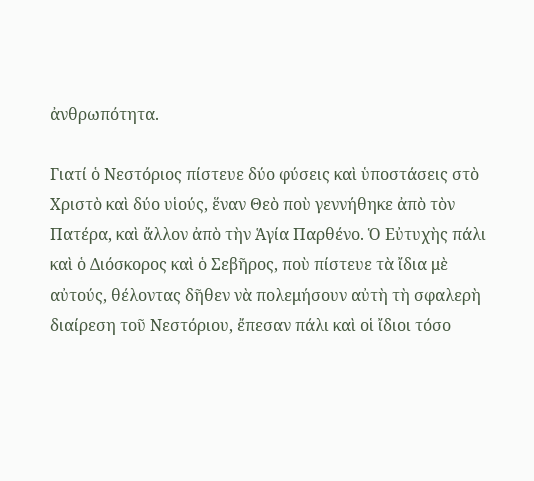ἀνθρωπότητα.

Γιατί ὁ Νεστόριος πίστευε δύο φύσεις καὶ ὑποστάσεις στὸ Χριστὸ καὶ δύο υἱούς, ἕναν Θεὸ ποὺ γεννήθηκε ἀπὸ τὸν Πατέρα, καὶ ἄλλον ἀπὸ τὴν Ἁγία Παρθένο. Ὁ Εὐτυχὴς πάλι καὶ ὁ Διόσκορος καὶ ὁ Σεβῆρος, ποὺ πίστευε τὰ ἴδια μὲ αὐτούς, θέλοντας δῆθεν νὰ πολεμήσουν αὐτὴ τὴ σφαλερὴ διαίρεση τοῦ Νεστόριου, ἔπεσαν πάλι καὶ οἱ ἴδιοι τόσο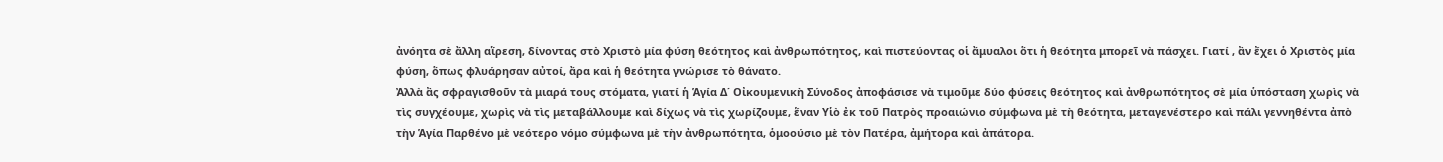ἀνόητα σὲ ἄλλη αἵρεση, δίνοντας στὸ Χριστὸ μία φύση θεότητος καὶ ἀνθρωπότητος, καὶ πιστεύοντας οἱ ἄμυαλοι ὅτι ἡ θεότητα μπορεῖ νὰ πάσχει. Γιατί , ἂν ἔχει ὁ Χριστὸς μία φύση, ὅπως φλυάρησαν αὐτοί, ἄρα καὶ ἡ θεότητα γνώρισε τὸ θάνατο.
Ἀλλὰ ἂς σφραγισθοῦν τὰ μιαρά τους στόματα, γιατί ἡ Ἁγία Δ΄ Οἰκουμενικὴ Σύνοδος ἀποφάσισε νὰ τιμοῦμε δύο φύσεις θεότητος καὶ ἀνθρωπότητος σὲ μία ὑπόσταση χωρὶς νὰ τὶς συγχέουμε, χωρὶς νὰ τὶς μεταβάλλουμε καὶ δίχως νὰ τὶς χωρίζουμε, ἕναν Υἱὸ ἐκ τοῦ Πατρὸς προαιώνιο σύμφωνα μὲ τὴ θεότητα, μεταγενέστερο καὶ πάλι γεννηθέντα ἀπὸ τὴν Ἁγία Παρθένο μὲ νεότερο νόμο σύμφωνα μὲ τὴν ἀνθρωπότητα, ὁμοούσιο μὲ τὸν Πατέρα, ἀμήτορα καὶ ἀπάτορα.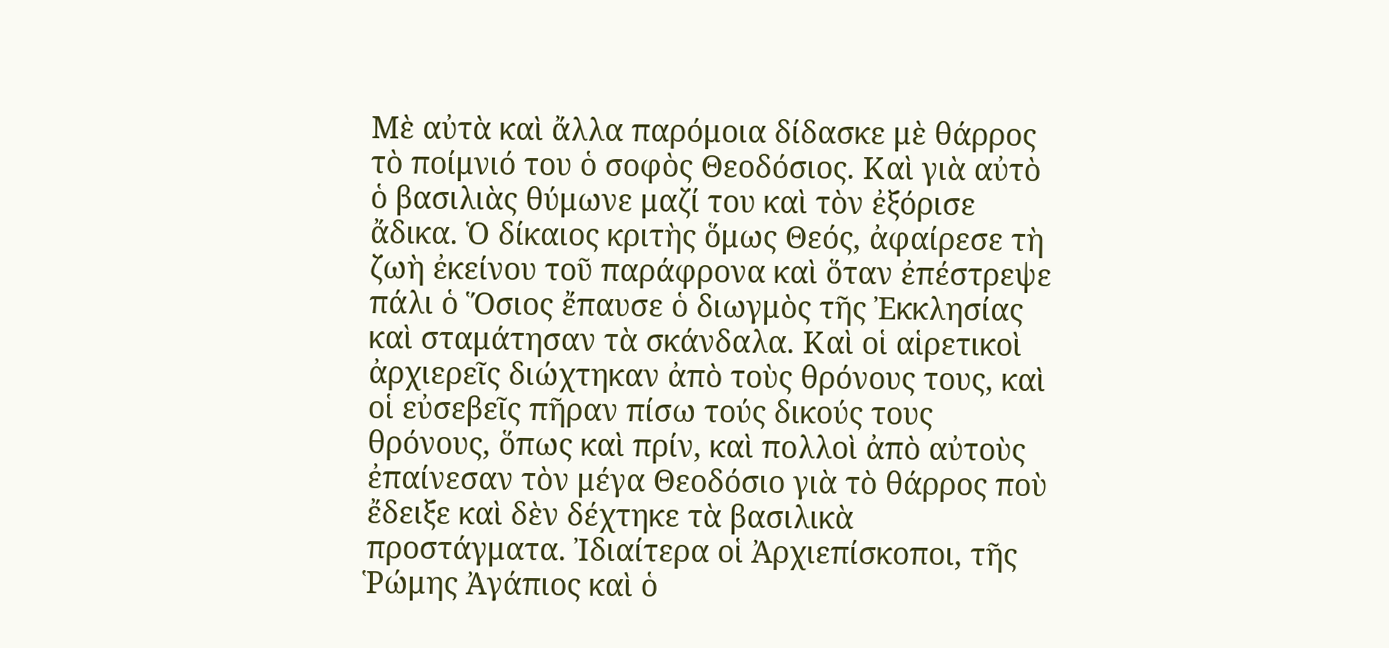Μὲ αὐτὰ καὶ ἄλλα παρόμοια δίδασκε μὲ θάρρος τὸ ποίμνιό του ὁ σοφὸς Θεοδόσιος. Καὶ γιὰ αὐτὸ ὁ βασιλιὰς θύμωνε μαζί του καὶ τὸν ἐξόρισε ἄδικα. Ὁ δίκαιος κριτὴς ὅμως Θεός, ἀφαίρεσε τὴ ζωὴ ἐκείνου τοῦ παράφρονα καὶ ὅταν ἐπέστρεψε πάλι ὁ Ὅσιος ἔπαυσε ὁ διωγμὸς τῆς Ἐκκλησίας καὶ σταμάτησαν τὰ σκάνδαλα. Καὶ οἱ αἱρετικοὶ ἀρχιερεῖς διώχτηκαν ἀπὸ τοὺς θρόνους τους, καὶ οἱ εὐσεβεῖς πῆραν πίσω τούς δικούς τους θρόνους, ὅπως καὶ πρίν, καὶ πολλοὶ ἀπὸ αὐτοὺς ἐπαίνεσαν τὸν μέγα Θεοδόσιο γιὰ τὸ θάρρος ποὺ ἔδειξε καὶ δὲν δέχτηκε τὰ βασιλικὰ προστάγματα. Ἰδιαίτερα οἱ Ἀρχιεπίσκοποι, τῆς Ῥώμης Ἀγάπιος καὶ ὁ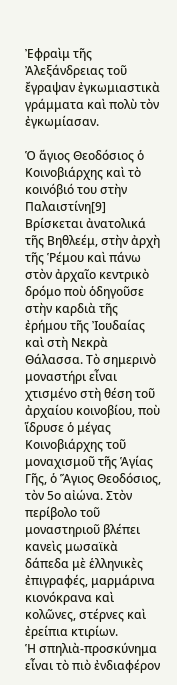Ἐφραὶμ τῆς Ἀλεξάνδρειας τοῦ ἔγραψαν ἐγκωμιαστικὰ γράμματα καὶ πολὺ τὸν ἐγκωμίασαν.

Ὁ ἅγιος Θεοδόσιος ὁ Κοινοβιάρχης καὶ τὸ κοινόβιό του στὴν Παλαιστίνη[9]
Βρίσκεται ἀνατολικά τῆς Βηθλεέμ, στὴν ἀρχὴ τῆς Ῥέμου καὶ πάνω στὸν ἀρχαῖο κεντρικὸ δρόμο ποὺ ὁδηγοῦσε στὴν καρδιὰ τῆς ἐρήμου τῆς Ἰουδαίας καὶ στὴ Νεκρὰ Θάλασσα. Τὸ σημερινὸ μοναστήρι εἶναι χτισμένο στὴ θέση τοῦ ἀρχαίου κοινοβίου, ποὺ ἵδρυσε ὁ μέγας Κοινοβιάρχης τοῦ μοναχισμοῦ τῆς Ἁγίας Γῆς, ὁ Ἅγιος Θεοδόσιος, τὸν 5ο αἰώνα. Στὸν περίβολο τοῦ μοναστηριοῦ βλέπει κανεὶς μωσαϊκὰ δάπεδα μὲ ἑλληνικὲς ἐπιγραφές, μαρμάρινα κιονόκρανα καὶ κολῶνες, στέρνες καὶ ἐρείπια κτιρίων.
Ἡ σπηλιὰ-προσκύνημα εἶναι τὸ πιὸ ἐνδιαφέρον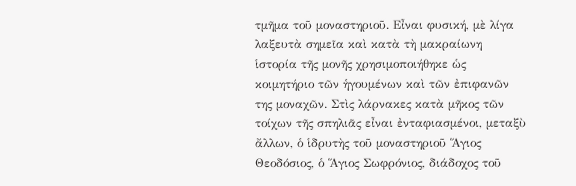τμῆμα τοῦ μοναστηριοῦ. Εἶναι φυσική, μὲ λίγα λαξευτὰ σημεῖα καὶ κατὰ τὴ μακραίωνη ἱστορία τῆς μονῆς χρησιμοποιήθηκε ὡς κοιμητήριο τῶν ἡγουμένων καὶ τῶν ἐπιφανῶν της μοναχῶν. Στὶς λάρνακες κατὰ μῆκος τῶν τοίχων τῆς σπηλιᾶς εἶναι ἐνταφιασμένοι, μεταξὺ ἄλλων, ὁ ἱδρυτὴς τοῦ μοναστηριοῦ Ἅγιος Θεοδόσιος, ὁ Ἅγιος Σωφρόνιος, διάδοχος τοῦ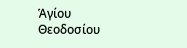Ἁγίου Θεοδοσίου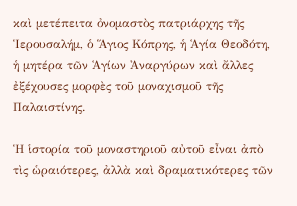καὶ μετέπειτα ὀνομαστὸς πατριάρχης τῆς Ἱερουσαλήμ, ὁ Ἅγιος Κόπρης, ἡ Ἁγία Θεοδότη, ἡ μητέρα τῶν Ἁγίων Ἀναργύρων καὶ ἄλλες ἐξέχουσες μορφὲς τοῦ μοναχισμοῦ τῆς Παλαιστίνης.

Ἡ ἱστορία τοῦ μοναστηριοῦ αὐτοῦ εἶναι ἀπὸ τὶς ὡραιότερες, ἀλλὰ καὶ δραματικότερες τῶν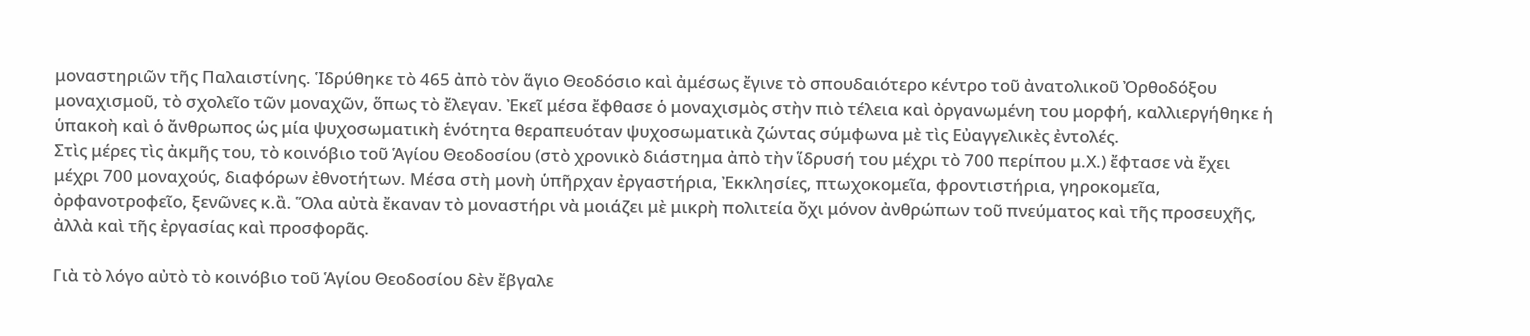μοναστηριῶν τῆς Παλαιστίνης. Ἱδρύθηκε τὸ 465 ἀπὸ τὸν ἅγιο Θεοδόσιο καὶ ἀμέσως ἔγινε τὸ σπουδαιότερο κέντρο τοῦ ἀνατολικοῦ Ὀρθοδόξου μοναχισμοῦ, τὸ σχολεῖο τῶν μοναχῶν, ὅπως τὸ ἔλεγαν. Ἐκεῖ μέσα ἔφθασε ὁ μοναχισμὸς στὴν πιὸ τέλεια καὶ ὀργανωμένη του μορφή, καλλιεργήθηκε ἡ ὑπακοὴ καὶ ὁ ἄνθρωπος ὡς μία ψυχοσωματικὴ ἑνότητα θεραπευόταν ψυχοσωματικὰ ζώντας σύμφωνα μὲ τὶς Εὐαγγελικὲς ἐντολές.
Στὶς μέρες τὶς ἀκμῆς του, τὸ κοινόβιο τοῦ Ἁγίου Θεοδοσίου (στὸ χρονικὸ διάστημα ἀπὸ τὴν ἵδρυσή του μέχρι τὸ 700 περίπου μ.Χ.) ἔφτασε νὰ ἔχει μέχρι 700 μοναχούς, διαφόρων ἐθνοτήτων. Μέσα στὴ μονὴ ὑπῆρχαν ἐργαστήρια, Ἐκκλησίες, πτωχοκομεῖα, φροντιστήρια, γηροκομεῖα, ὀρφανοτροφεῖο, ξενῶνες κ.ἂ. Ὅλα αὐτὰ ἔκαναν τὸ μοναστήρι νὰ μοιάζει μὲ μικρὴ πολιτεία ὄχι μόνον ἀνθρώπων τοῦ πνεύματος καὶ τῆς προσευχῆς, ἀλλὰ καὶ τῆς ἐργασίας καὶ προσφορᾶς.

Γιὰ τὸ λόγο αὐτὸ τὸ κοινόβιο τοῦ Ἁγίου Θεοδοσίου δὲν ἔβγαλε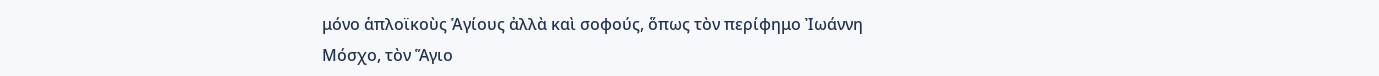μόνο ἁπλοϊκοὺς Ἁγίους ἀλλὰ καὶ σοφούς, ὅπως τὸν περίφημο Ἰωάννη Μόσχο, τὸν Ἅγιο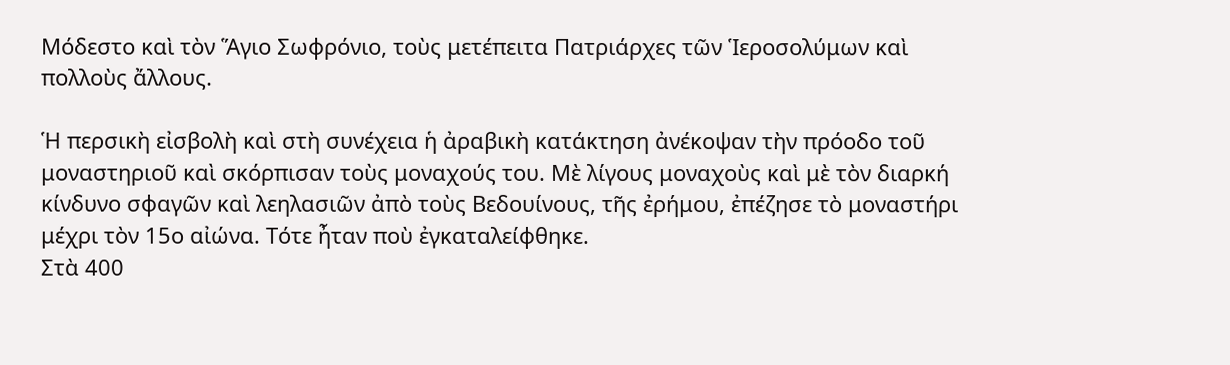Μόδεστο καὶ τὸν Ἅγιο Σωφρόνιο, τοὺς μετέπειτα Πατριάρχες τῶν Ἱεροσολύμων καὶ πολλοὺς ἄλλους.

Ἡ περσικὴ εἰσβολὴ καὶ στὴ συνέχεια ἡ ἀραβικὴ κατάκτηση ἀνέκοψαν τὴν πρόοδο τοῦ μοναστηριοῦ καὶ σκόρπισαν τοὺς μοναχούς του. Μὲ λίγους μοναχοὺς καὶ μὲ τὸν διαρκή κίνδυνο σφαγῶν καὶ λεηλασιῶν ἀπὸ τοὺς Βεδουίνους, τῆς ἐρήμου, ἐπέζησε τὸ μοναστήρι μέχρι τὸν 15ο αἰώνα. Τότε ἦταν ποὺ ἐγκαταλείφθηκε.
Στὰ 400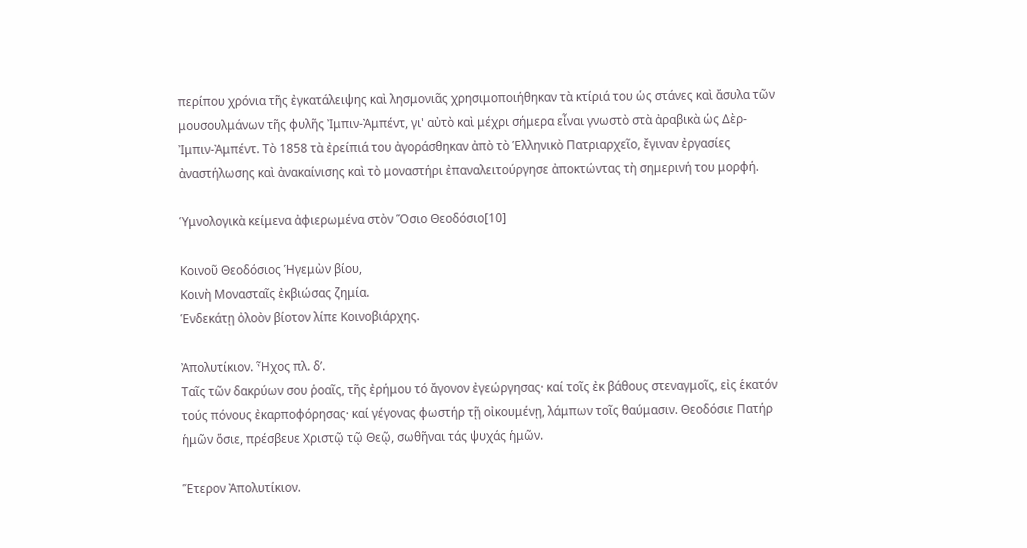περίπου χρόνια τῆς ἐγκατάλειψης καὶ λησμονιᾶς χρησιμοποιήθηκαν τὰ κτίριά του ὡς στάνες καὶ ἄσυλα τῶν μουσουλμάνων τῆς φυλῆς Ἰμπιν-Ἀμπέντ, γι' αὐτὸ καὶ μέχρι σήμερα εἶναι γνωστὸ στὰ ἀραβικὰ ὡς Δὲρ-Ἰμπιν-Ἀμπέντ. Τὸ 1858 τὰ ἐρείπιά του ἀγοράσθηκαν ἀπὸ τὸ Ἑλληνικὸ Πατριαρχεῖο, ἔγιναν ἐργασίες ἀναστήλωσης καὶ ἀνακαίνισης καὶ τὸ μοναστήρι ἐπαναλειτούργησε ἀποκτώντας τὴ σημερινή του μορφή.

Ὑμνολογικὰ κείμενα ἀφιερωμένα στὸν Ὅσιο Θεοδόσιο[10]

Κοινοῦ Θεοδόσιος Ἡγεμὼν βίου,
Κοινὴ Μονασταῖς ἐκβιώσας ζημία.
Ἑνδεκάτῃ ὀλοὸν βίοτον λίπε Κοινοβιάρχης.

Ἀπολυτίκιον. Ἦχος πλ. δ’.
Ταῖς τῶν δακρύων σου ῥοαῖς, τῆς ἐρήμου τό ἄγονον ἐγεώργησας· καί τοῖς ἐκ βάθους στεναγμοῖς, εἰς ἑκατόν τούς πόνους ἐκαρποφόρησας· καί γέγονας φωστήρ τῇ οἰκουμένῃ, λάμπων τοῖς θαύμασιν. Θεοδόσιε Πατήρ ἡμῶν ὅσιε, πρέσβευε Χριστῷ τῷ Θεῷ, σωθῆναι τάς ψυχάς ἡμῶν.

Ἕτερον Ἀπολυτίκιον.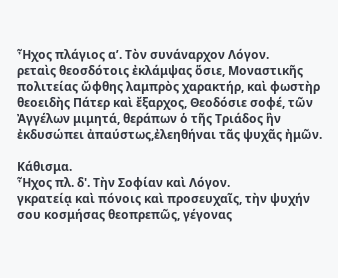Ἦχος πλάγιος α’. Τὸν συνάναρχον Λόγον.
ρεταὶς θεοσδότοις ἐκλάμψας ὅσιε, Μοναστικῆς πολιτείας ὤφθης λαμπρὸς χαρακτήρ, καὶ φωστὴρ θεοειδὴς Πάτερ καὶ ἔξαρχος, Θεοδόσιε σοφέ, τῶν Ἀγγέλων μιμητά, θεράπων ὁ τῆς Τριάδος ἣν ἐκδυσώπει ἀπαύστως,ἐλεηθήναι τᾶς ψυχᾶς ἠμῶν.

Κάθισμα.
Ἦχος πλ. δ'. Τὴν Σοφίαν καὶ Λόγον.
γκρατείᾳ καὶ πόνοις καὶ προσευχαῖς, τὴν ψυχήν σου κοσμήσας θεοπρεπῶς, γέγονας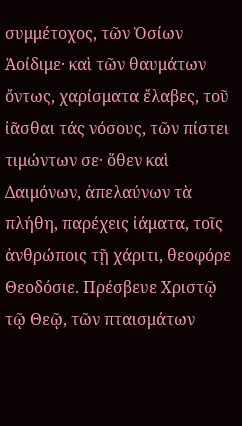συμμέτοχος, τῶν Ὁσίων Ἀοίδιμε· καὶ τῶν θαυμάτων ὄντως, χαρίσματα ἔλαβες, τοῦ ἰᾶσθαι τάς νόσους, τῶν πίστει τιμώντων σε· ὅθεν καὶ Δαιμόνων, ἀπελαύνων τὰ πλήθη, παρέχεις ἰάματα, τοῖς ἀνθρώποις τῇ χάριτι, θεοφόρε Θεοδόσιε. Πρέσβευε Χριστῷ τῷ Θεῷ, τῶν πταισμάτων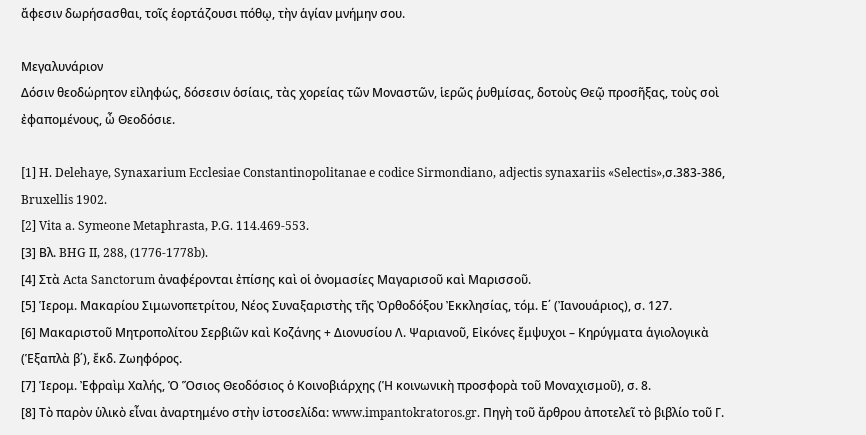ἄφεσιν δωρήσασθαι, τοῖς ἑορτάζουσι πόθῳ, τὴν ἁγίαν μνήμην σου.

Μεγαλυνάριον
Δόσιν θεοδώρητον εἰληφώς, δόσεσιν ὁσίαις, τὰς χορείας τῶν Μοναστῶν, ἱερῶς ῥυθμίσας, δοτοὺς Θεῷ προσῆξας, τοὺς σοὶ ἐφαπομένους, ὦ Θεοδόσιε.

[1] H. Delehaye, Synaxarium Ecclesiae Constantinopolitanae e codice Sirmondiano, adjectis synaxariis «Selectis»,σ.383-386, Bruxellis 1902.
[2] Vita a. Symeone Metaphrasta, P.G. 114.469-553.
[3] Βλ. BHG II, 288, (1776-1778b).
[4] Στὰ Acta Sanctorum ἀναφέρονται ἐπίσης καὶ οἱ ὀνομασίες Μαγαρισοῦ καὶ Μαρισσοῦ.
[5] Ἱερομ. Μακαρίου Σιμωνοπετρίτου, Νέος Συναξαριστὴς τῆς Ὀρθοδόξου Ἐκκλησίας, τόμ. Ε΄ (Ἰανουάριος), σ. 127.
[6] Μακαριστοῦ Μητροπολίτου Σερβιῶν καὶ Κοζάνης + Διονυσίου Λ. Ψαριανοῦ, Εἰκόνες ἔμψυχοι – Κηρύγματα ἁγιολογικὰ (Ἑξαπλὰ β΄), ἔκδ. Ζωηφόρος.
[7] Ἱερομ. Ἐφραὶμ Χαλής, Ὁ Ὅσιος Θεοδόσιος ὁ Κοινοβιάρχης (Ἡ κοινωνικὴ προσφορὰ τοῦ Μοναχισμοῦ), σ. 8.
[8] Τὸ παρὸν ὑλικὸ εἶναι ἀναρτημένο στὴν ἰστοσελίδα: www.impantokratoros.gr. Πηγὴ τοῦ ἄρθρου ἀποτελεῖ τὸ βιβλίο τοῦ Γ.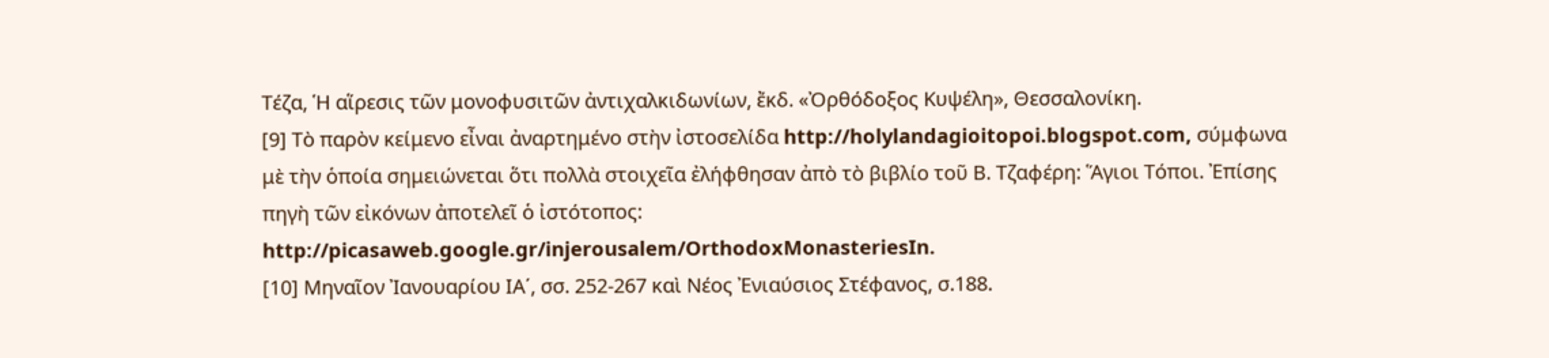Τέζα, Ἡ αἵρεσις τῶν μονοφυσιτῶν ἀντιχαλκιδωνίων, ἔκδ. «Ὀρθόδοξος Κυψέλη», Θεσσαλονίκη.
[9] Τὸ παρὸν κείμενο εἶναι ἀναρτημένο στὴν ἰστοσελίδα http://holylandagioitopoi.blogspot.com, σύμφωνα μὲ τὴν ὁποία σημειώνεται ὅτι πολλὰ στοιχεῖα ἐλήφθησαν ἀπὸ τὸ βιβλίο τοῦ Β. Τζαφέρη: Ἅγιοι Τόποι. Ἐπίσης πηγὴ τῶν εἰκόνων ἀποτελεῖ ὁ ἰστότοπος: http://picasaweb.google.gr/injerousalem/OrthodoxMonasteriesIn.
[10] Μηναῖον Ἰανουαρίου ΙΑ΄, σσ. 252-267 καὶ Νέος Ἐνιαύσιος Στέφανος, σ.188.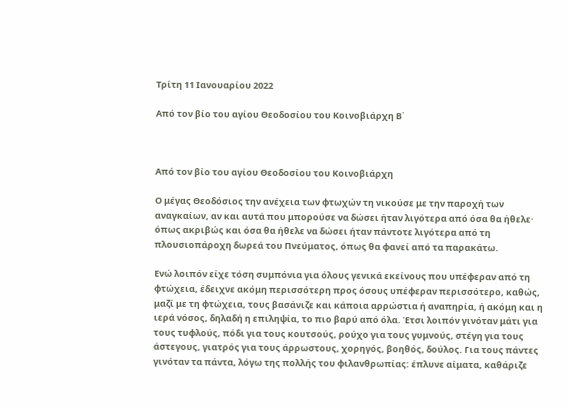Τρίτη 11 Ιανουαρίου 2022

Από τον βίο του αγίου Θεοδοσίου του Κοινοβιάρχη Β΄



Από τον βίο του αγίου Θεοδοσίου του Κοινοβιάρχη

Ο μέγας Θεοδόσιος την ανέχεια των φτωχών τη νικούσε με την παροχή των αναγκαίων, αν και αυτά που μπορούσε να δώσει ήταν λιγότερα από όσα θα ήθελε· όπως ακριβώς και όσα θα ήθελε να δώσει ήταν πάντοτε λιγότερα από τη πλουσιοπάροχη δωρεά του Πνεύματος, όπως θα φανεί από τα παρακάτω.

Ενώ λοιπόν είχε τόση συμπόνια για όλους γενικά εκείνους που υπέφεραν από τη φτώχεια, έδειχνε ακόμη περισσότερη προς όσους υπέφεραν περισσότερο, καθώς, μαζί με τη φτώχεια, τους βασάνιζε και κάποια αρρώστια ή αναπηρία, ή ακόμη και η ιερά νόσος, δηλαδή η επιληψία, το πιο βαρύ από όλα. Έτσι λοιπόν γινόταν μάτι για τους τυφλούς, πόδι για τους κουτσούς, ρούχο για τους γυμνούς, στέγη για τους άστεγους, γιατρός για τους άρρωστους, χορηγός, βοηθός, δούλος. Για τους πάντες γινόταν τα πάντα, λόγω της πολλής του φιλανθρωπίας: έπλυνε αίματα, καθάριζε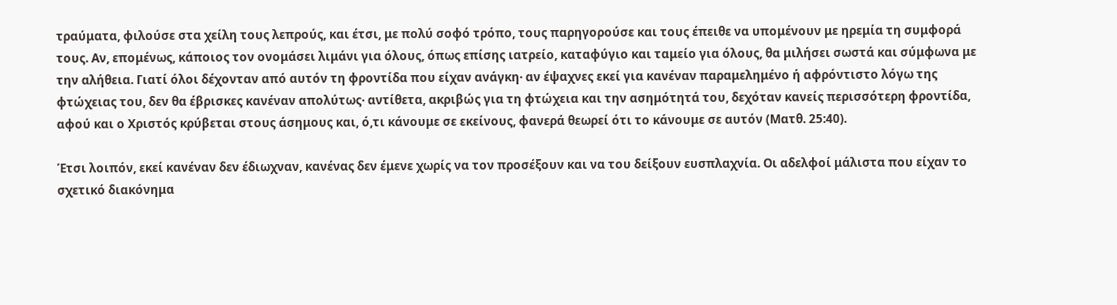τραύματα, φιλούσε στα χείλη τους λεπρούς, και έτσι, με πολύ σοφό τρόπο, τους παρηγορούσε και τους έπειθε να υπομένουν με ηρεμία τη συμφορά τους. Αν, επομένως, κάποιος τον ονομάσει λιμάνι για όλους, όπως επίσης ιατρείο, καταφύγιο και ταμείο για όλους, θα μιλήσει σωστά και σύμφωνα με την αλήθεια. Γιατί όλοι δέχονταν από αυτόν τη φροντίδα που είχαν ανάγκη· αν έψαχνες εκεί για κανέναν παραμελημένο ή αφρόντιστο λόγω της φτώχειας του, δεν θα έβρισκες κανέναν απολύτως· αντίθετα, ακριβώς για τη φτώχεια και την ασημότητά του, δεχόταν κανείς περισσότερη φροντίδα, αφού και ο Χριστός κρύβεται στους άσημους και, ό,τι κάνουμε σε εκείνους, φανερά θεωρεί ότι το κάνουμε σε αυτόν (Ματθ. 25:40).

Έτσι λοιπόν, εκεί κανέναν δεν έδιωχναν, κανένας δεν έμενε χωρίς να τον προσέξουν και να του δείξουν ευσπλαχνία. Οι αδελφοί μάλιστα που είχαν το σχετικό διακόνημα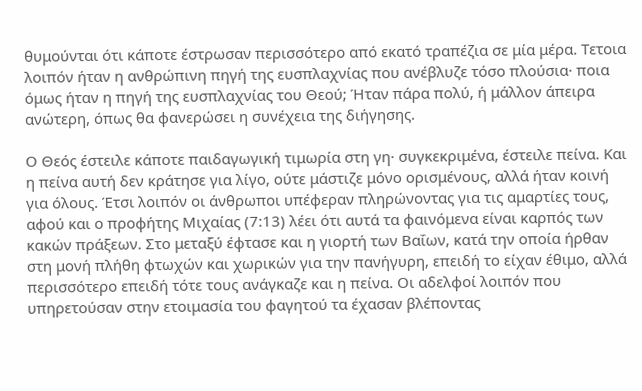θυμούνται ότι κάποτε έστρωσαν περισσότερο από εκατό τραπέζια σε μία μέρα. Τετοια λοιπόν ήταν η ανθρώπινη πηγή της ευσπλαχνίας που ανέβλυζε τόσο πλούσια· ποια όμως ήταν η πηγή της ευσπλαχνίας του Θεού; Ήταν πάρα πολύ, ή μάλλον άπειρα ανώτερη, όπως θα φανερώσει η συνέχεια της διήγησης.

Ο Θεός έστειλε κάποτε παιδαγωγική τιμωρία στη γη· συγκεκριμένα, έστειλε πείνα. Και η πείνα αυτή δεν κράτησε για λίγο, ούτε μάστιζε μόνο ορισμένους, αλλά ήταν κοινή για όλους. Έτσι λοιπόν οι άνθρωποι υπέφεραν πληρώνοντας για τις αμαρτίες τους, αφού και ο προφήτης Μιχαίας (7:13) λέει ότι αυτά τα φαινόμενα είναι καρπός των κακών πράξεων. Στο μεταξύ έφτασε και η γιορτή των Βαΐων, κατά την οποία ήρθαν στη μονή πλήθη φτωχών και χωρικών για την πανήγυρη, επειδή το είχαν έθιμο, αλλά περισσότερο επειδή τότε τους ανάγκαζε και η πείνα. Οι αδελφοί λοιπόν που υπηρετούσαν στην ετοιμασία του φαγητού τα έχασαν βλέποντας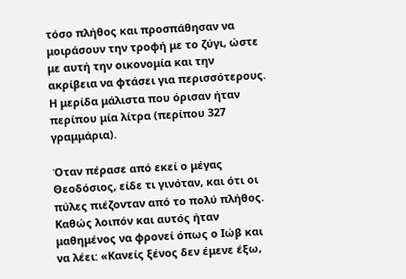τόσο πλήθος και προσπάθησαν να μοιράσουν την τροφή με το ζύγι, ώστε με αυτή την οικονομία και την ακρίβεια να φτάσει για περισσότερους. Η μερίδα μάλιστα που όρισαν ήταν περίπου μία λίτρα (περίπου 327 γραμμάρια).

Όταν πέρασε από εκεί ο μέγας Θεοδόσιος, είδε τι γινόταν, και ότι οι πύλες πιέζονταν από το πολύ πλήθος. Καθώς λοιπόν και αυτός ήταν μαθημένος να φρονεί όπως ο Ιώβ και να λέει: «Κανείς ξένος δεν έμενε έξω,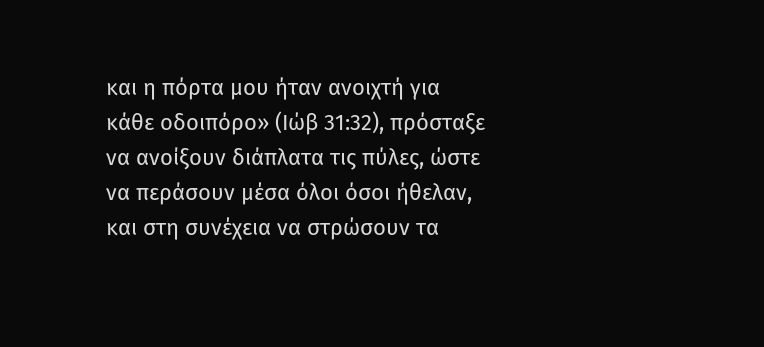και η πόρτα μου ήταν ανοιχτή για κάθε οδοιπόρο» (Ιώβ 31:32), πρόσταξε να ανοίξουν διάπλατα τις πύλες, ώστε να περάσουν μέσα όλοι όσοι ήθελαν, και στη συνέχεια να στρώσουν τα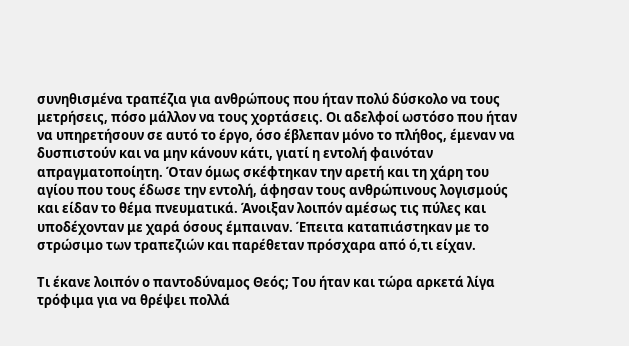συνηθισμένα τραπέζια για ανθρώπους που ήταν πολύ δύσκολο να τους μετρήσεις, πόσο μάλλον να τους χορτάσεις. Οι αδελφοί ωστόσο που ήταν να υπηρετήσουν σε αυτό το έργο, όσο έβλεπαν μόνο το πλήθος, έμεναν να δυσπιστούν και να μην κάνουν κάτι, γιατί η εντολή φαινόταν απραγματοποίητη. Όταν όμως σκέφτηκαν την αρετή και τη χάρη του αγίου που τους έδωσε την εντολή, άφησαν τους ανθρώπινους λογισμούς και είδαν το θέμα πνευματικά. Άνοιξαν λοιπόν αμέσως τις πύλες και υποδέχονταν με χαρά όσους έμπαιναν. Έπειτα καταπιάστηκαν με το στρώσιμο των τραπεζιών και παρέθεταν πρόσχαρα από ό,τι είχαν.

Τι έκανε λοιπόν ο παντοδύναμος Θεός; Του ήταν και τώρα αρκετά λίγα τρόφιμα για να θρέψει πολλά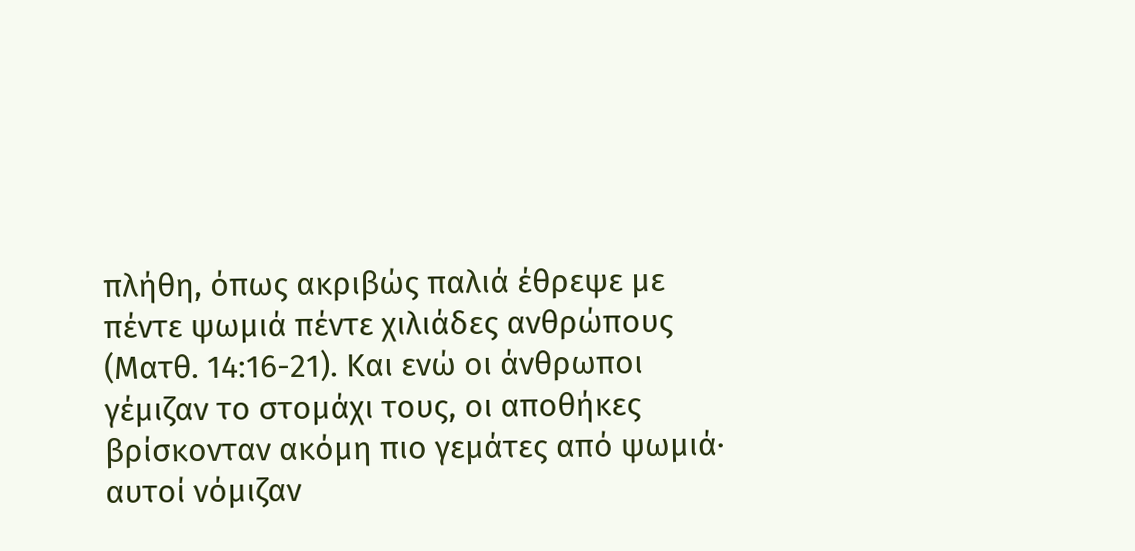πλήθη, όπως ακριβώς παλιά έθρεψε με πέντε ψωμιά πέντε χιλιάδες ανθρώπους (Ματθ. 14:16-21). Και ενώ οι άνθρωποι γέμιζαν το στομάχι τους, οι αποθήκες βρίσκονταν ακόμη πιο γεμάτες από ψωμιά· αυτοί νόμιζαν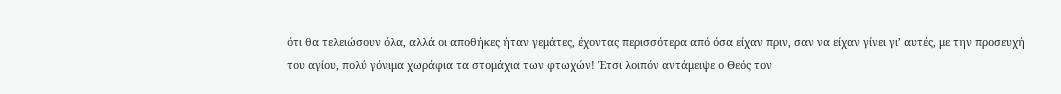ότι θα τελειώσουν όλα, αλλά οι αποθήκες ήταν γεμάτες, έχοντας περισσότερα από όσα είχαν πριν, σαν να είχαν γίνει γι’ αυτές, με την προσευχή του αγίου, πολύ γόνιμα χωράφια τα στομάχια των φτωχών! Έτσι λοιπόν αντάμειψε ο Θεός τον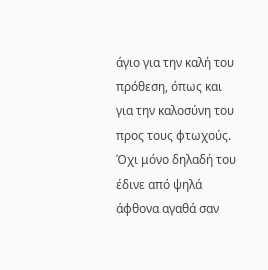άγιο για την καλή του πρόθεση, όπως και για την καλοσύνη του προς τους φτωχούς. Όχι μόνο δηλαδή του έδινε από ψηλά άφθονα αγαθά σαν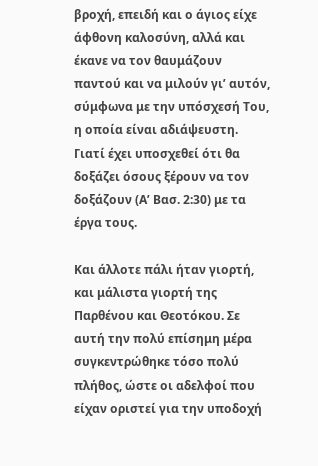βροχή, επειδή και ο άγιος είχε άφθονη καλοσύνη, αλλά και έκανε να τον θαυμάζουν παντού και να μιλούν γι’ αυτόν, σύμφωνα με την υπόσχεσή Του, η οποία είναι αδιάψευστη. Γιατί έχει υποσχεθεί ότι θα δοξάζει όσους ξέρουν να τον δοξάζουν (Α’ Βασ. 2:30) με τα έργα τους.

Και άλλοτε πάλι ήταν γιορτή, και μάλιστα γιορτή της Παρθένου και Θεοτόκου. Σε αυτή την πολύ επίσημη μέρα συγκεντρώθηκε τόσο πολύ πλήθος, ώστε οι αδελφοί που είχαν οριστεί για την υποδοχή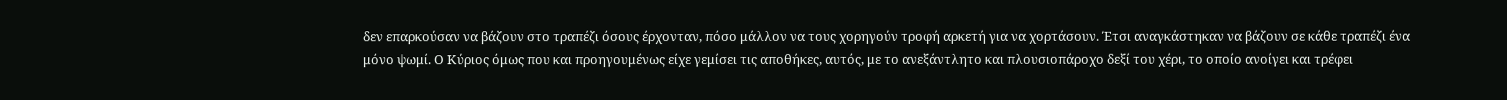δεν επαρκούσαν να βάζουν στο τραπέζι όσους έρχονταν, πόσο μάλλον να τους χορηγούν τροφή αρκετή για να χορτάσουν. Έτσι αναγκάστηκαν να βάζουν σε κάθε τραπέζι ένα μόνο ψωμί. Ο Κύριος όμως που και προηγουμένως είχε γεμίσει τις αποθήκες, αυτός, με το ανεξάντλητο και πλουσιοπάροχο δεξί του χέρι, το οποίο ανοίγει και τρέφει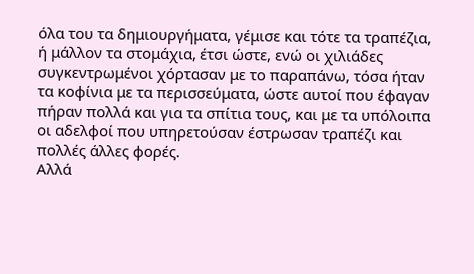όλα του τα δημιουργήματα, γέμισε και τότε τα τραπέζια, ή μάλλον τα στομάχια, έτσι ώστε, ενώ οι χιλιάδες συγκεντρωμένοι χόρτασαν με το παραπάνω, τόσα ήταν τα κοφίνια με τα περισσεύματα, ώστε αυτοί που έφαγαν πήραν πολλά και για τα σπίτια τους, και με τα υπόλοιπα οι αδελφοί που υπηρετούσαν έστρωσαν τραπέζι και πολλές άλλες φορές.
Αλλά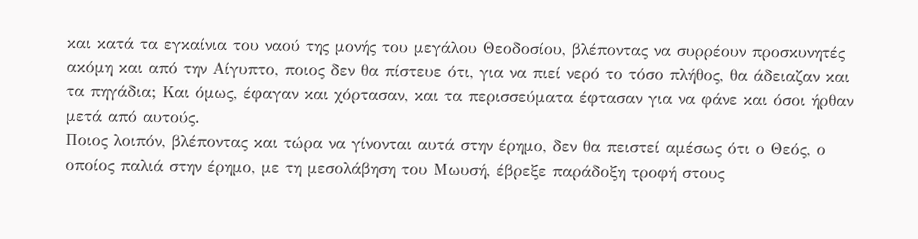και κατά τα εγκαίνια του ναού της μονής του μεγάλου Θεοδοσίου, βλέποντας να συρρέουν προσκυνητές ακόμη και από την Αίγυπτο, ποιος δεν θα πίστευε ότι, για να πιεί νερό το τόσο πλήθος, θα άδειαζαν και τα πηγάδια; Και όμως, έφαγαν και χόρτασαν, και τα περισσεύματα έφτασαν για να φάνε και όσοι ήρθαν μετά από αυτούς.
Ποιος λοιπόν, βλέποντας και τώρα να γίνονται αυτά στην έρημο, δεν θα πειστεί αμέσως ότι ο Θεός, ο οποίος παλιά στην έρημο, με τη μεσολάβηση του Μωυσή, έβρεξε παράδοξη τροφή στους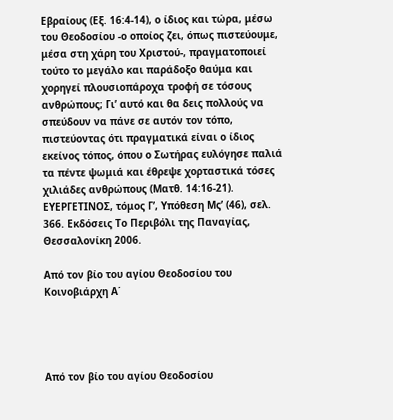Εβραίους (Εξ. 16:4-14), ο ίδιος και τώρα, μέσω του Θεοδοσίου -ο οποίος ζει, όπως πιστεύουμε, μέσα στη χάρη του Χριστού-, πραγματοποιεί τούτο το μεγάλο και παράδοξο θαύμα και χορηγεί πλουσιοπάροχα τροφή σε τόσους ανθρώπους; Γι’ αυτό και θα δεις πολλούς να σπεύδουν να πάνε σε αυτόν τον τόπο, πιστεύοντας ότι πραγματικά είναι ο ίδιος εκείνος τόπος, όπου ο Σωτήρας ευλόγησε παλιά τα πέντε ψωμιά και έθρεψε χορταστικά τόσες χιλιάδες ανθρώπους (Ματθ. 14:16-21).
ΕΥΕΡΓΕΤΙΝΟΣ, τόμος Γ’, Υπόθεση Μς’ (46), σελ. 366. Εκδόσεις Το Περιβόλι της Παναγίας, Θεσσαλονίκη 2006.

Από τον βίο του αγίου Θεοδοσίου του Κοινοβιάρχη Α΄




Από τον βίο του αγίου Θεοδοσίου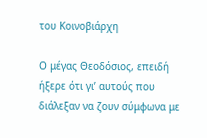του Κοινοβιάρχη

Ο μέγας Θεοδόσιος, επειδή ήξερε ότι γι’ αυτούς που διάλεξαν να ζουν σύμφωνα με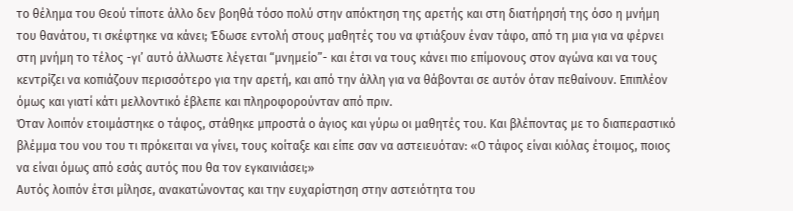το θέλημα του Θεού τίποτε άλλο δεν βοηθά τόσο πολύ στην απόκτηση της αρετής και στη διατήρησή της όσο η μνήμη του θανάτου, τι σκέφτηκε να κάνει; Έδωσε εντολή στους μαθητές του να φτιάξουν έναν τάφο, από τη μια για να φέρνει στη μνήμη το τέλος -γι’ αυτό άλλωστε λέγεται “μνημείο”- και έτσι να τους κάνει πιο επίμονους στον αγώνα και να τους κεντρίζει να κοπιάζουν περισσότερο για την αρετή, και από την άλλη για να θάβονται σε αυτόν όταν πεθαίνουν. Επιπλέον όμως και γιατί κάτι μελλοντικό έβλεπε και πληροφορούνταν από πριν.
Όταν λοιπόν ετοιμάστηκε ο τάφος, στάθηκε μπροστά ο άγιος και γύρω οι μαθητές του. Και βλέποντας με το διαπεραστικό βλέμμα του νου του τι πρόκειται να γίνει, τους κοίταξε και είπε σαν να αστειευόταν: «Ο τάφος είναι κιόλας έτοιμος, ποιος να είναι όμως από εσάς αυτός που θα τον εγκαινιάσει;»
Αυτός λοιπόν έτσι μίλησε, ανακατώνοντας και την ευχαρίστηση στην αστειότητα του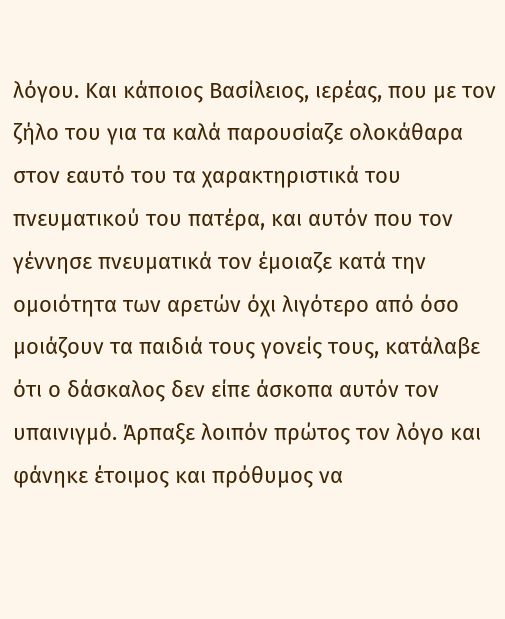λόγου. Και κάποιος Βασίλειος, ιερέας, που με τον ζήλο του για τα καλά παρουσίαζε ολοκάθαρα στον εαυτό του τα χαρακτηριστικά του πνευματικού του πατέρα, και αυτόν που τον γέννησε πνευματικά τον έμοιαζε κατά την ομοιότητα των αρετών όχι λιγότερο από όσο μοιάζουν τα παιδιά τους γονείς τους, κατάλαβε ότι ο δάσκαλος δεν είπε άσκοπα αυτόν τον υπαινιγμό. Άρπαξε λοιπόν πρώτος τον λόγο και φάνηκε έτοιμος και πρόθυμος να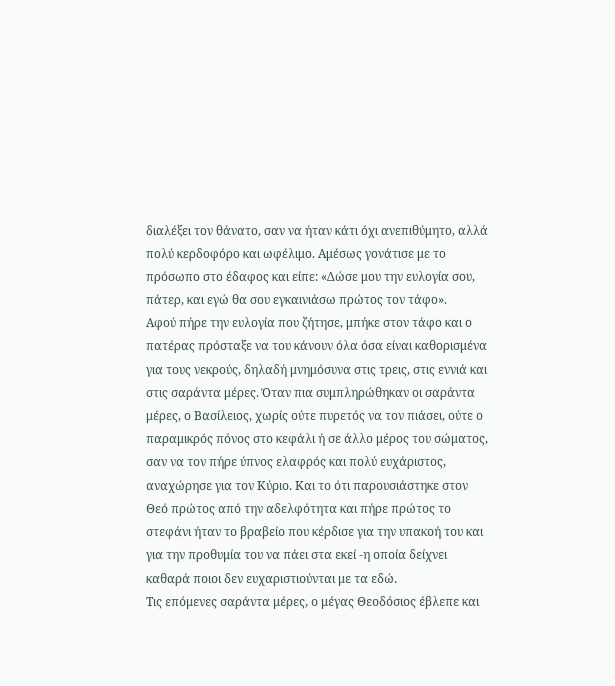διαλέξει τον θάνατο, σαν να ήταν κάτι όχι ανεπιθύμητο, αλλά πολύ κερδοφόρο και ωφέλιμο. Αμέσως γονάτισε με το πρόσωπο στο έδαφος και είπε: «Δώσε μου την ευλογία σου, πάτερ, και εγώ θα σου εγκαινιάσω πρώτος τον τάφο».
Αφού πήρε την ευλογία που ζήτησε, μπήκε στον τάφο και ο πατέρας πρόσταξε να του κάνουν όλα όσα είναι καθορισμένα για τους νεκρούς, δηλαδή μνημόσυνα στις τρεις, στις εννιά και στις σαράντα μέρες. Όταν πια συμπληρώθηκαν οι σαράντα μέρες, ο Βασίλειος, χωρίς ούτε πυρετός να τον πιάσει, ούτε ο παραμικρός πόνος στο κεφάλι ή σε άλλο μέρος του σώματος, σαν να τον πήρε ύπνος ελαφρός και πολύ ευχάριστος, αναχώρησε για τον Κύριο. Και το ότι παρουσιάστηκε στον Θεό πρώτος από την αδελφότητα και πήρε πρώτος το στεφάνι ήταν το βραβείο που κέρδισε για την υπακοή του και για την προθυμία του να πάει στα εκεί -η οποία δείχνει καθαρά ποιοι δεν ευχαριστιούνται με τα εδώ.
Τις επόμενες σαράντα μέρες, ο μέγας Θεοδόσιος έβλεπε και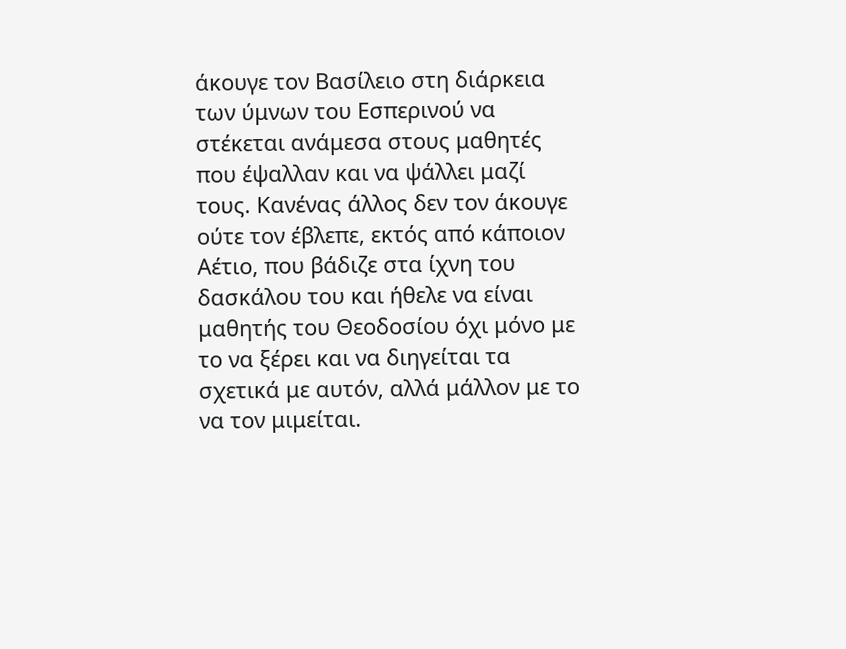άκουγε τον Βασίλειο στη διάρκεια των ύμνων του Εσπερινού να στέκεται ανάμεσα στους μαθητές που έψαλλαν και να ψάλλει μαζί τους. Κανένας άλλος δεν τον άκουγε ούτε τον έβλεπε, εκτός από κάποιον Αέτιο, που βάδιζε στα ίχνη του δασκάλου του και ήθελε να είναι μαθητής του Θεοδοσίου όχι μόνο με το να ξέρει και να διηγείται τα σχετικά με αυτόν, αλλά μάλλον με το να τον μιμείται.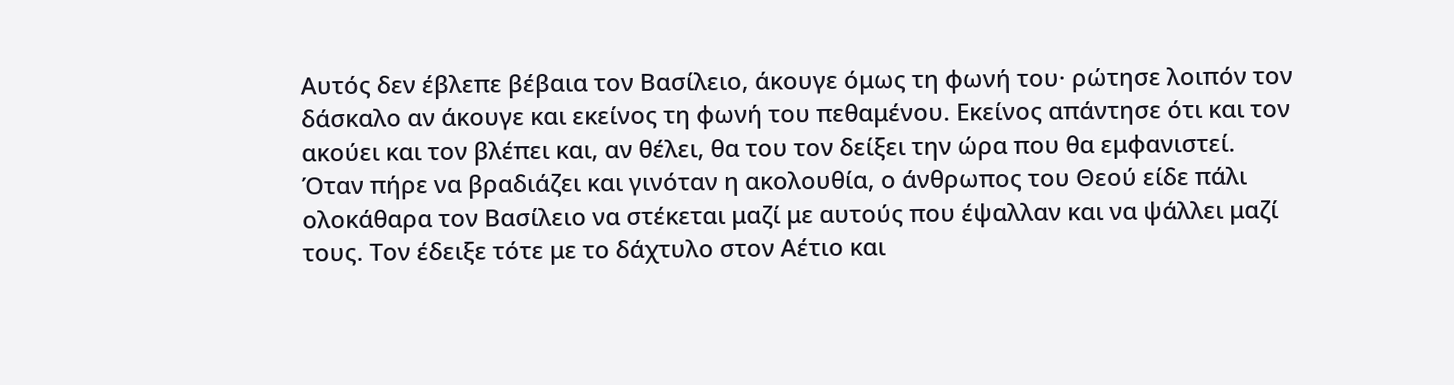Αυτός δεν έβλεπε βέβαια τον Βασίλειο, άκουγε όμως τη φωνή του· ρώτησε λοιπόν τον δάσκαλο αν άκουγε και εκείνος τη φωνή του πεθαμένου. Εκείνος απάντησε ότι και τον ακούει και τον βλέπει και, αν θέλει, θα του τον δείξει την ώρα που θα εμφανιστεί.
Όταν πήρε να βραδιάζει και γινόταν η ακολουθία, ο άνθρωπος του Θεού είδε πάλι ολοκάθαρα τον Βασίλειο να στέκεται μαζί με αυτούς που έψαλλαν και να ψάλλει μαζί τους. Τον έδειξε τότε με το δάχτυλο στον Αέτιο και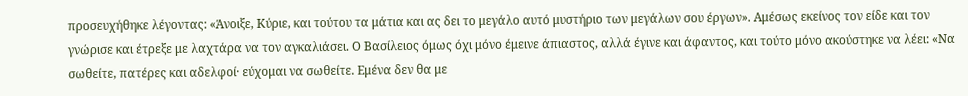προσευχήθηκε λέγοντας: «Άνοιξε, Κύριε, και τούτου τα μάτια και ας δει το μεγάλο αυτό μυστήριο των μεγάλων σου έργων». Αμέσως εκείνος τον είδε και τον γνώρισε και έτρεξε με λαχτάρα να τον αγκαλιάσει. Ο Βασίλειος όμως όχι μόνο έμεινε άπιαστος, αλλά έγινε και άφαντος, και τούτο μόνο ακούστηκε να λέει: «Να σωθείτε, πατέρες και αδελφοί· εύχομαι να σωθείτε. Εμένα δεν θα με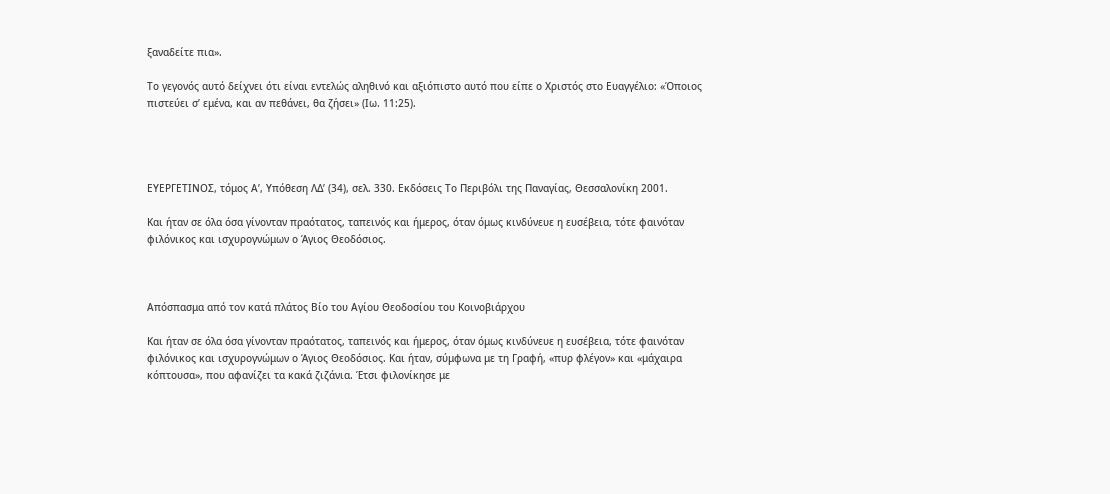ξαναδείτε πια».

Το γεγονός αυτό δείχνει ότι είναι εντελώς αληθινό και αξιόπιστο αυτό που είπε ο Χριστός στο Ευαγγέλιο: «Όποιος πιστεύει σ’ εμένα, και αν πεθάνει, θα ζήσει» (Ιω. 11:25).




ΕΥΕΡΓΕΤΙΝΟΣ, τόμος Α’, Υπόθεση ΛΔ’ (34), σελ. 330. Εκδόσεις Το Περιβόλι της Παναγίας, Θεσσαλονίκη 2001.

Και ήταν σε όλα όσα γίνονταν πραότατος, ταπεινός και ήμερος, όταν όμως κινδύνευε η ευσέβεια, τότε φαινόταν φιλόνικος και ισχυρογνώμων ο Άγιος Θεοδόσιος.



Απόσπασμα από τον κατά πλάτος Βίο του Αγίου Θεοδοσίου του Κοινοβιάρχου

Και ήταν σε όλα όσα γίνονταν πραότατος, ταπεινός και ήμερος, όταν όμως κινδύνευε η ευσέβεια, τότε φαινόταν φιλόνικος και ισχυρογνώμων ο Άγιος Θεοδόσιος. Και ήταν, σύμφωνα με τη Γραφή, «πυρ φλέγον» και «μάχαιρα κόπτουσα», που αφανίζει τα κακά ζιζάνια. Έτσι φιλονίκησε με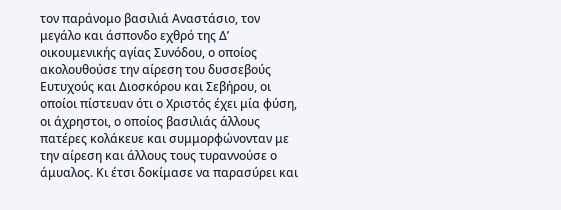τον παράνομο βασιλιά Αναστάσιο, τον μεγάλο και άσπονδο εχθρό της Δ’ οικουμενικής αγίας Συνόδου, ο οποίος ακολουθούσε την αίρεση του δυσσεβούς Ευτυχούς και Διοσκόρου και Σεβήρου, οι οποίοι πίστευαν ότι ο Χριστός έχει μία φύση, οι άχρηστοι, ο οποίος βασιλιάς άλλους πατέρες κολάκευε και συμμορφώνονταν με την αίρεση και άλλους τους τυραννούσε ο άμυαλος. Κι έτσι δοκίμασε να παρασύρει και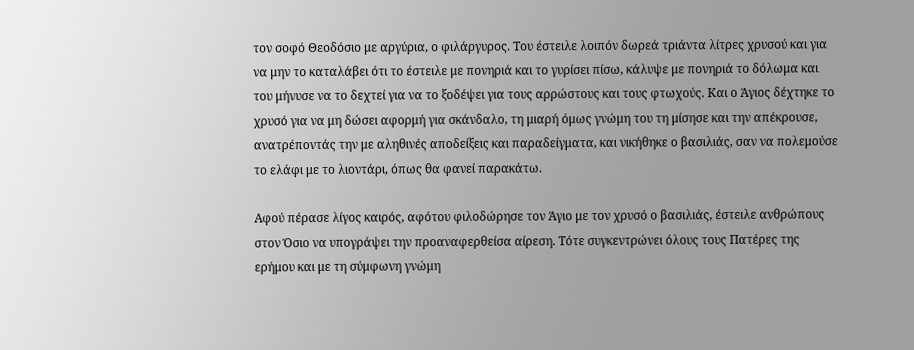τον σοφό Θεοδόσιο με αργύρια, ο φιλάργυρος. Του έστειλε λοιπόν δωρεά τριάντα λίτρες χρυσού και για να μην το καταλάβει ότι το έστειλε με πονηριά και το γυρίσει πίσω, κάλυψε με πονηριά το δόλωμα και του μήνυσε να το δεχτεί για να το ξοδέψει για τους αρρώστους και τους φτωχούς. Και ο Άγιος δέχτηκε το χρυσό για να μη δώσει αφορμή για σκάνδαλο, τη μιαρή όμως γνώμη του τη μίσησε και την απέκρουσε, ανατρέποντάς την με αληθινές αποδείξεις και παραδείγματα, και νικήθηκε ο βασιλιάς, σαν να πολεμούσε το ελάφι με το λιοντάρι, όπως θα φανεί παρακάτω.

Αφού πέρασε λίγος καιρός, αφότου φιλοδώρησε τον Άγιο με τον χρυσό ο βασιλιάς, έστειλε ανθρώπους στον Όσιο να υπογράψει την προαναφερθείσα αίρεση. Τότε συγκεντρώνει όλους τους Πατέρες της ερήμου και με τη σύμφωνη γνώμη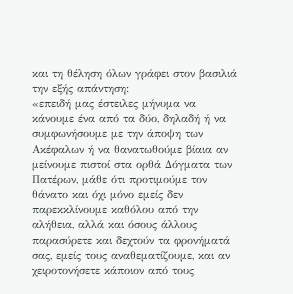και τη θέληση όλων γράφει στον βασιλιά την εξής απάντηση:
«επειδή μας έστειλες μήνυμα να κάνουμε ένα από τα δύο, δηλαδή ή να συμφωνήσουμε με την άποψη των Ακέφαλων ή να θανατωθούμε βίαια αν μείνουμε πιστοί στα ορθά Δόγματα των Πατέρων, μάθε ότι προτιμούμε τον θάνατο και όχι μόνο εμείς δεν παρεκκλίνουμε καθόλου από την αλήθεια, αλλά και όσους άλλους παρασύρετε και δεχτούν τα φρονήματά σας, εμείς τους αναθεματίζουμε, και αν χειροτονήσετε κάποιον από τους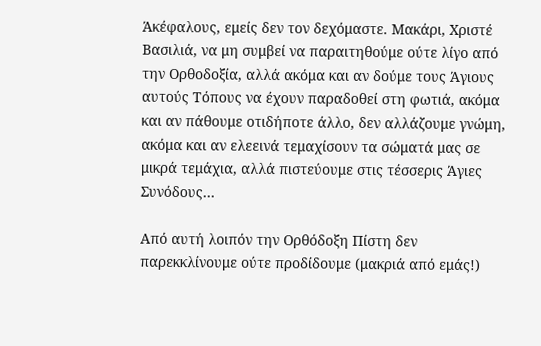Άκέφαλους, εμείς δεν τον δεχόμαστε. Μακάρι, Χριστέ Βασιλιά, να μη συμβεί να παραιτηθούμε ούτε λίγο από την Ορθοδοξία, αλλά ακόμα και αν δούμε τους Άγιους αυτούς Τόπους να έχουν παραδοθεί στη φωτιά, ακόμα και αν πάθουμε οτιδήποτε άλλο, δεν αλλάζουμε γνώμη, ακόμα και αν ελεεινά τεμαχίσουν τα σώματά μας σε μικρά τεμάχια, αλλά πιστεύουμε στις τέσσερις Άγιες Συνόδους…

Από αυτή λοιπόν την Ορθόδοξη Πίστη δεν παρεκκλίνουμε ούτε προδίδουμε (μακριά από εμάς!)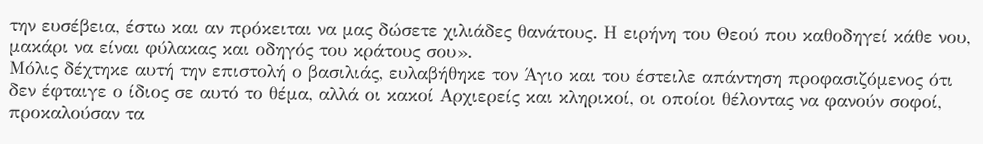την ευσέβεια, έστω και αν πρόκειται να μας δώσετε χιλιάδες θανάτους. Η ειρήνη του Θεού που καθοδηγεί κάθε νου, μακάρι να είναι φύλακας και οδηγός του κράτους σου».
Μόλις δέχτηκε αυτή την επιστολή ο βασιλιάς, ευλαβήθηκε τον Άγιο και του έστειλε απάντηση προφασιζόμενος ότι δεν έφταιγε ο ίδιος σε αυτό το θέμα, αλλά οι κακοί Αρχιερείς και κληρικοί, οι οποίοι θέλοντας να φανούν σοφοί, προκαλούσαν τα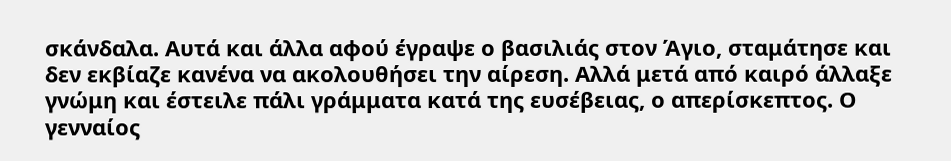σκάνδαλα. Αυτά και άλλα αφού έγραψε ο βασιλιάς στον Άγιο, σταμάτησε και δεν εκβίαζε κανένα να ακολουθήσει την αίρεση. Αλλά μετά από καιρό άλλαξε γνώμη και έστειλε πάλι γράμματα κατά της ευσέβειας, ο απερίσκεπτος. Ο γενναίος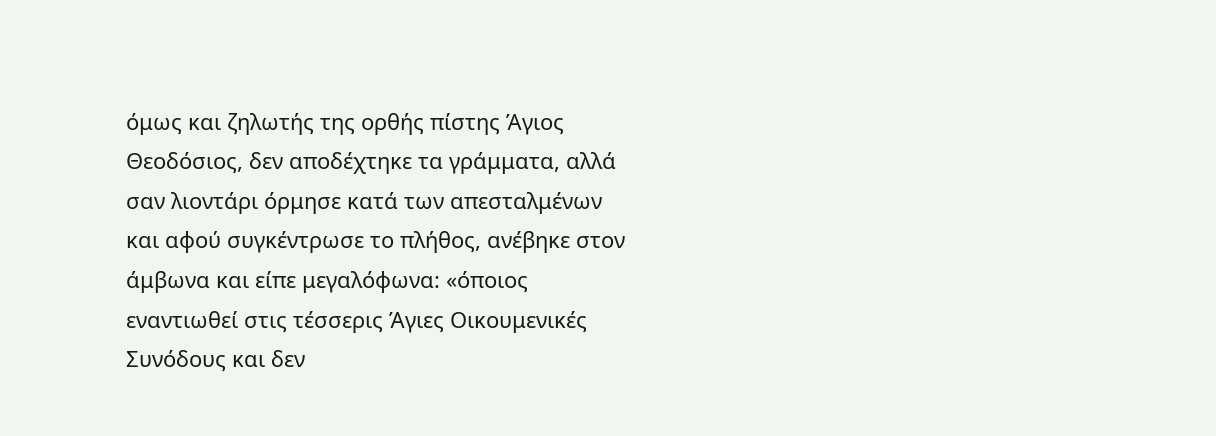όμως και ζηλωτής της ορθής πίστης Άγιος Θεοδόσιος, δεν αποδέχτηκε τα γράμματα, αλλά σαν λιοντάρι όρμησε κατά των απεσταλμένων και αφού συγκέντρωσε το πλήθος, ανέβηκε στον άμβωνα και είπε μεγαλόφωνα: «όποιος εναντιωθεί στις τέσσερις Άγιες Οικουμενικές Συνόδους και δεν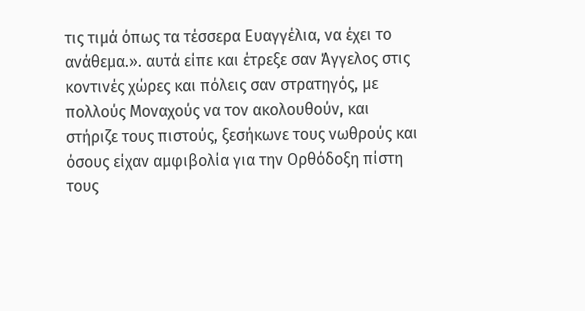τις τιμά όπως τα τέσσερα Ευαγγέλια, να έχει το ανάθεμα.». αυτά είπε και έτρεξε σαν Άγγελος στις κοντινές χώρες και πόλεις σαν στρατηγός, με πολλούς Μοναχούς να τον ακολουθούν, και στήριζε τους πιστούς, ξεσήκωνε τους νωθρούς και όσους είχαν αμφιβολία για την Ορθόδοξη πίστη τους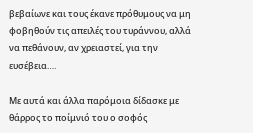βεβαίωνε και τους έκανε πρόθυμους να μη φοβηθούν τις απειλές του τυράννου, αλλά να πεθάνουν, αν χρειαστεί, για την ευσέβεια….

Με αυτά και άλλα παρόμοια δίδασκε με θάρρος το ποίμνιό του ο σοφός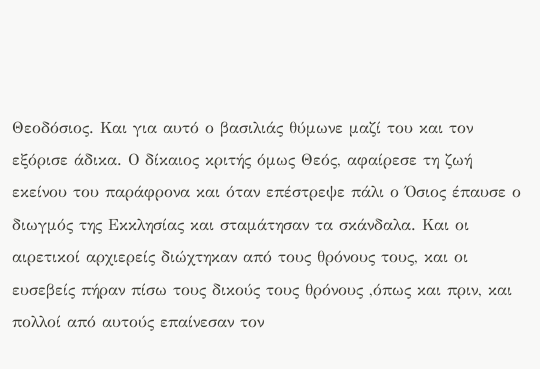Θεοδόσιος. Και για αυτό ο βασιλιάς θύμωνε μαζί του και τον εξόρισε άδικα. Ο δίκαιος κριτής όμως Θεός, αφαίρεσε τη ζωή εκείνου του παράφρονα και όταν επέστρεψε πάλι ο Όσιος έπαυσε ο διωγμός της Εκκλησίας και σταμάτησαν τα σκάνδαλα. Και οι αιρετικοί αρχιερείς διώχτηκαν από τους θρόνους τους, και οι ευσεβείς πήραν πίσω τους δικούς τους θρόνους ,όπως και πριν, και πολλοί από αυτούς επαίνεσαν τον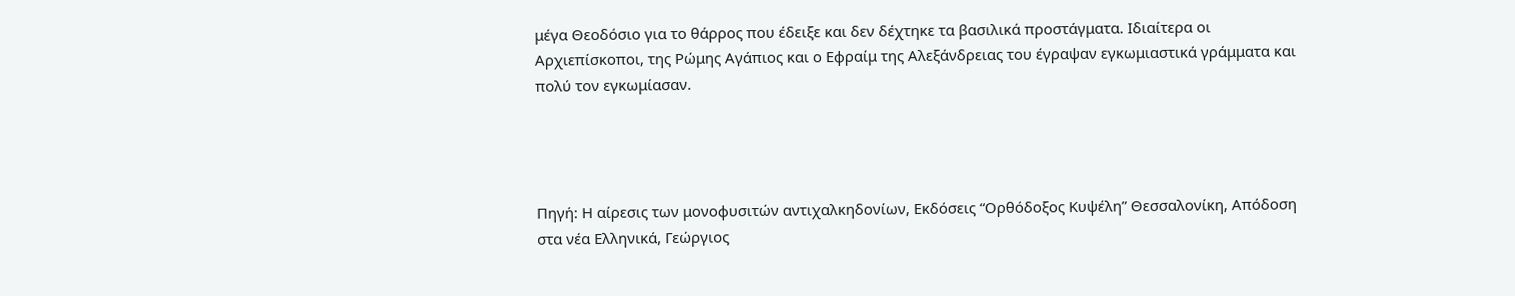μέγα Θεοδόσιο για το θάρρος που έδειξε και δεν δέχτηκε τα βασιλικά προστάγματα. Ιδιαίτερα οι Αρχιεπίσκοποι, της Ρώμης Αγάπιος και ο Εφραίμ της Αλεξάνδρειας του έγραψαν εγκωμιαστικά γράμματα και πολύ τον εγκωμίασαν.




Πηγή: Η αίρεσις των μονοφυσιτών αντιχαλκηδονίων, Εκδόσεις “Ορθόδοξος Κυψέλη” Θεσσαλονίκη, Απόδοση στα νέα Ελληνικά, Γεώργιος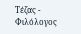Τέζας - Φιλόλογος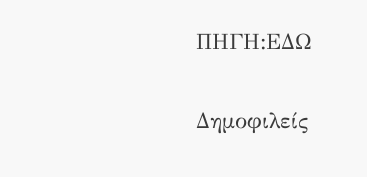ΠΗΓΗ:ΕΔΩ


Δημοφιλείς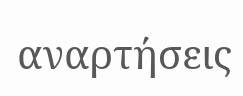αναρτήσεις